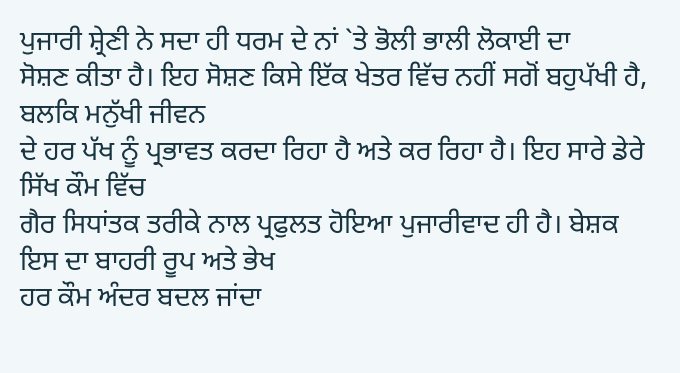ਪੁਜਾਰੀ ਸ਼੍ਰੇਣੀ ਨੇ ਸਦਾ ਹੀ ਧਰਮ ਦੇ ਨਾਂ `ਤੇ ਭੋਲੀ ਭਾਲੀ ਲੋਕਾਈ ਦਾ
ਸੋਸ਼ਣ ਕੀਤਾ ਹੈ। ਇਹ ਸੋਸ਼ਣ ਕਿਸੇ ਇੱਕ ਖੇਤਰ ਵਿੱਚ ਨਹੀਂ ਸਗੋਂ ਬਹੁਪੱਖੀ ਹੈ, ਬਲਕਿ ਮਨੁੱਖੀ ਜੀਵਨ
ਦੇ ਹਰ ਪੱਖ ਨੂੰ ਪ੍ਰਭਾਵਤ ਕਰਦਾ ਰਿਹਾ ਹੈ ਅਤੇ ਕਰ ਰਿਹਾ ਹੈ। ਇਹ ਸਾਰੇ ਡੇਰੇ ਸਿੱਖ ਕੌਮ ਵਿੱਚ
ਗੈਰ ਸਿਧਾਂਤਕ ਤਰੀਕੇ ਨਾਲ ਪ੍ਰਫੁਲਤ ਹੋਇਆ ਪੁਜਾਰੀਵਾਦ ਹੀ ਹੈ। ਬੇਸ਼ਕ ਇਸ ਦਾ ਬਾਹਰੀ ਰੂਪ ਅਤੇ ਭੇਖ
ਹਰ ਕੌਮ ਅੰਦਰ ਬਦਲ ਜਾਂਦਾ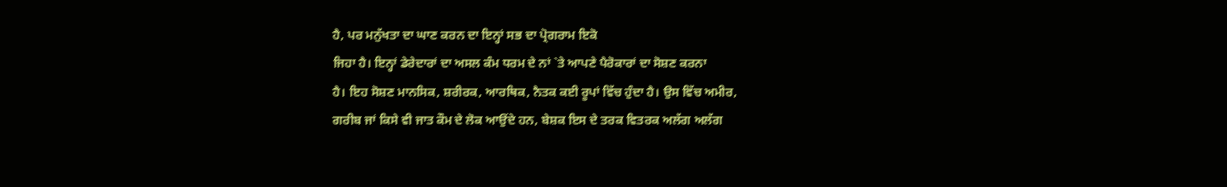ਹੈ, ਪਰ ਮਨੁੱਖਤਾ ਦਾ ਘਾਣ ਕਰਨ ਦਾ ਇਨ੍ਹਾਂ ਸਭ ਦਾ ਪ੍ਰੋਗਰਾਮ ਇਕੋ
ਜਿਹਾ ਹੈ। ਇਨ੍ਹਾਂ ਡੇਰੇਦਾਰਾਂ ਦਾ ਅਸਲ ਕੰਮ ਧਰਮ ਦੇ ਨਾਂ `ਤੇ ਆਪਣੇ ਪੈਰੋਕਾਰਾਂ ਦਾ ਸੋਸ਼ਣ ਕਰਨਾ
ਹੈ। ਇਹ ਸੋਸ਼ਣ ਮਾਨਸਿਕ, ਸ਼ਰੀਰਕ, ਆਰਥਿਕ, ਨੈਤਕ ਕਈ ਰੂਪਾਂ ਵਿੱਚ ਹੁੰਦਾ ਹੈ। ਉਸ ਵਿੱਚ ਅਮੀਰ,
ਗਰੀਬ ਜਾਂ ਕਿਸੇ ਵੀ ਜਾਤ ਕੌਮ ਦੇ ਲੋਕ ਆਉਂਦੇ ਹਨ, ਬੇਸ਼ਕ ਇਸ ਦੇ ਤਰਕ ਵਿਤਰਕ ਅਲੱਗ ਅਲੱਗ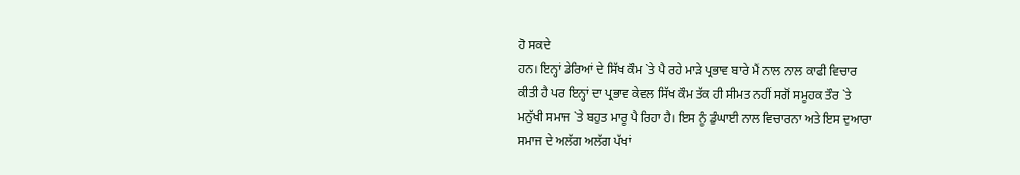ਹੋ ਸਕਦੇ
ਹਨ। ਇਨ੍ਹਾਂ ਡੇਰਿਆਂ ਦੇ ਸਿੱਖ ਕੌਮ `ਤੇ ਪੈ ਰਹੇ ਮਾੜੇ ਪ੍ਰਭਾਵ ਬਾਰੇ ਮੈਂ ਨਾਲ ਨਾਲ ਕਾਫੀ ਵਿਚਾਰ
ਕੀਤੀ ਹੈ ਪਰ ਇਨ੍ਹਾਂ ਦਾ ਪ੍ਰਭਾਵ ਕੇਵਲ ਸਿੱਖ ਕੌਮ ਤੱਕ ਹੀ ਸੀਮਤ ਨਹੀਂ ਸਗੋਂ ਸਮੂਹਕ ਤੌਰ `ਤੇ
ਮਨੁੱਖੀ ਸਮਾਜ `ਤੇ ਬਹੁਤ ਮਾਰੂ ਪੈ ਰਿਹਾ ਹੈ। ਇਸ ਨੂੰ ਡੁੰਘਾਈ ਨਾਲ ਵਿਚਾਰਨਾ ਅਤੇ ਇਸ ਦੁਆਰਾ
ਸਮਾਜ ਦੇ ਅਲੱਗ ਅਲੱਗ ਪੱਖਾਂ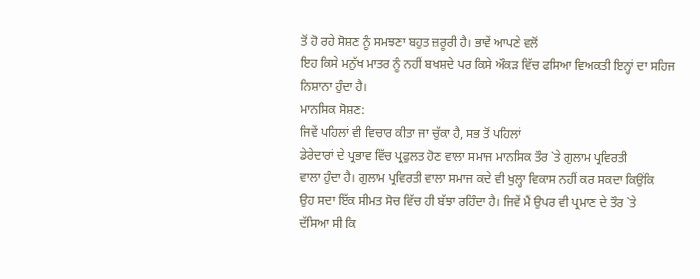ਤੋਂ ਹੋ ਰਹੇ ਸੋਸ਼ਣ ਨੂੰ ਸਮਝਣਾ ਬਹੁਤ ਜ਼ਰੂਰੀ ਹੈ। ਭਾਵੇਂ ਆਪਣੇ ਵਲੋਂ
ਇਹ ਕਿਸੇ ਮਨੁੱਖ ਮਾਤਰ ਨੂੰ ਨਹੀਂ ਬਖਸ਼ਦੇ ਪਰ ਕਿਸੇ ਔਕੜ ਵਿੱਚ ਫਸਿਆ ਵਿਅਕਤੀ ਇਨ੍ਹਾਂ ਦਾ ਸਹਿਜ
ਨਿਸ਼ਾਨਾ ਹੁੰਦਾ ਹੈ।
ਮਾਨਸਿਕ ਸੋਸ਼ਣ:
ਜਿਵੇਂ ਪਹਿਲਾਂ ਵੀ ਵਿਚਾਰ ਕੀਤਾ ਜਾ ਚੁੱਕਾ ਹੈ, ਸਭ ਤੋਂ ਪਹਿਲਾਂ
ਡੇਰੇਦਾਰਾਂ ਦੇ ਪ੍ਰਭਾਵ ਵਿੱਚ ਪ੍ਰਫੁਲਤ ਹੋਣ ਵਾਲਾ ਸਮਾਜ ਮਾਨਸਿਕ ਤੌਰ `ਤੇ ਗੁਲਾਮ ਪ੍ਰਵਿਰਤੀ
ਵਾਲਾ ਹੁੰਦਾ ਹੈ। ਗੁਲਾਮ ਪ੍ਰਵਿਰਤੀ ਵਾਲਾ ਸਮਾਜ ਕਦੇ ਵੀ ਖੁਲ੍ਹਾ ਵਿਕਾਸ ਨਹੀਂ ਕਰ ਸਕਦਾ ਕਿਉਂਕਿ
ਉਹ ਸਦਾ ਇੱਕ ਸੀਮਤ ਸੋਚ ਵਿੱਚ ਹੀ ਬੱਝਾ ਰਹਿੰਦਾ ਹੈ। ਜਿਵੇਂ ਮੈਂ ਉਪਰ ਵੀ ਪ੍ਰਮਾਣ ਦੇ ਤੌਰ `ਤੇ
ਦੱਸਿਆ ਸੀ ਕਿ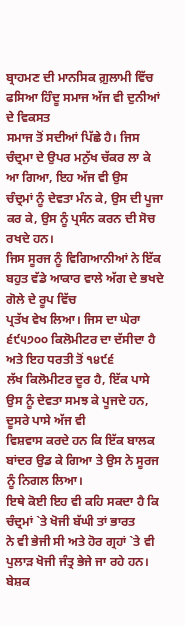ਬ੍ਰਾਹਮਣ ਦੀ ਮਾਨਸਿਕ ਗ਼ੁਲਾਮੀ ਵਿੱਚ ਫਸਿਆ ਹਿੰਦੂ ਸਮਾਜ ਅੱਜ ਵੀ ਦੁਨੀਆਂ ਦੇ ਵਿਕਸਤ
ਸਮਾਜ ਤੋਂ ਸਦੀਆਂ ਪਿੱਛੇ ਹੈ। ਜਿਸ ਚੰਦ੍ਰਮਾ ਦੇ ਉਪਰ ਮਨੁੱਖ ਚੱਕਰ ਲਾ ਕੇ ਆ ਗਿਆ, ਇਹ ਅੱਜ ਵੀ ਉਸ
ਚੰਦ੍ਰਮਾਂ ਨੂੰ ਦੇਵਤਾ ਮੰਨ ਕੇ, ਉਸ ਦੀ ਪੂਜਾ ਕਰ ਕੇ, ਉਸ ਨੂੰ ਪ੍ਰਸੰਨ ਕਰਨ ਦੀ ਸੋਚ ਰਖਦੇ ਹਨ।
ਜਿਸ ਸੂਰਜ ਨੂੰ ਵਿਗਿਆਨੀਆਂ ਨੇ ਇੱਕ ਬਹੁਤ ਵੱਡੇ ਆਕਾਰ ਵਾਲੇ ਅੱਗ ਦੇ ਭਖਦੇ ਗੋਲੇ ਦੇ ਰੂਪ ਵਿੱਚ
ਪ੍ਰਤੱਖ ਵੇਖ ਲਿਆ। ਜਿਸ ਦਾ ਘੇਰਾ ੬੯੫੭੦੦ ਕਿਲੋਮੀਟਰ ਦਾ ਦੱਸੀਦਾ ਹੈ ਅਤੇ ਇਹ ਧਰਤੀ ਤੋਂ ੧੪੯੬
ਲੱਖ ਕਿਲੋਮੀਟਰ ਦੂਰ ਹੈ, ਇੱਕ ਪਾਸੇ ਉਸ ਨੂੰ ਦੇਵਤਾ ਸਮਝ ਕੇ ਪੂਜਦੇ ਹਨ, ਦੂਸਰੇ ਪਾਸੇ ਅੱਜ ਵੀ
ਵਿਸ਼ਵਾਸ ਕਰਦੇ ਹਨ ਕਿ ਇੱਕ ਬਾਲਕ ਬਾਂਦਰ ਉਡ ਕੇ ਗਿਆ ਤੇ ਉਸ ਨੇ ਸੂਰਜ ਨੂੰ ਨਿਗਲ ਲਿਆ।
ਇਥੇ ਕੋਈ ਇਹ ਵੀ ਕਹਿ ਸਕਦਾ ਹੈ ਕਿ ਚੰਦ੍ਰਮਾਂ `ਤੇ ਖੋਜੀ ਬੱਘੀ ਤਾਂ ਭਾਰਤ
ਨੇ ਵੀ ਭੇਜੀ ਸੀ ਅਤੇ ਹੋਰ ਗ੍ਰਹਾਂ `ਤੇ ਵੀ ਪੁਲਾੜ ਖੋਜੀ ਜੰਤ੍ਰ ਭੇਜੇ ਜਾ ਰਹੇ ਹਨ। ਬੇਸ਼ਕ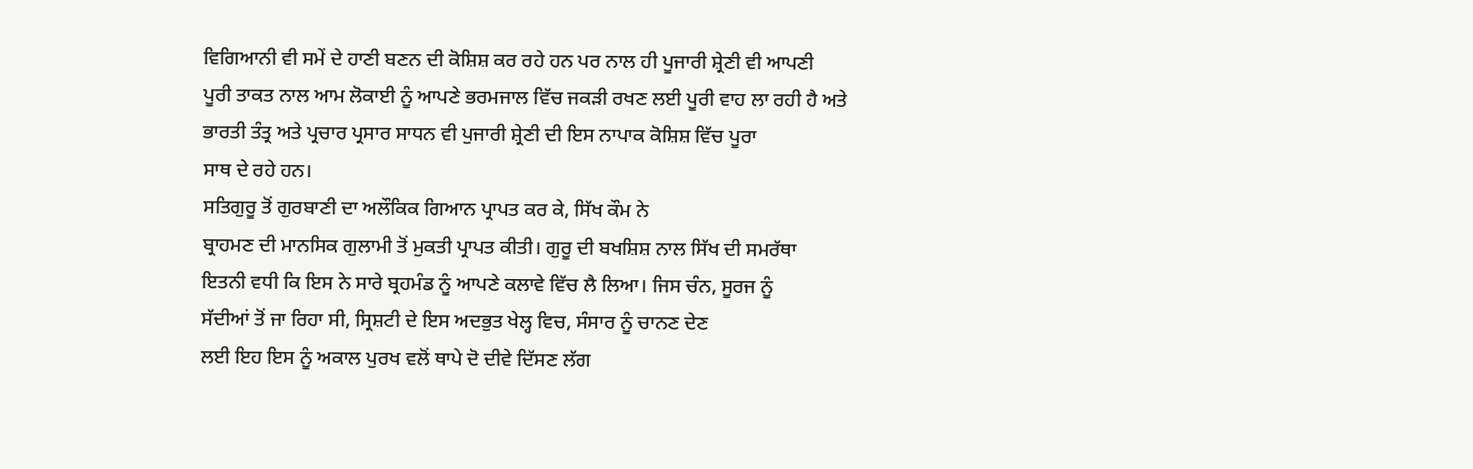ਵਿਗਿਆਨੀ ਵੀ ਸਮੇਂ ਦੇ ਹਾਣੀ ਬਣਨ ਦੀ ਕੋਸ਼ਿਸ਼ ਕਰ ਰਹੇ ਹਨ ਪਰ ਨਾਲ ਹੀ ਪੂਜਾਰੀ ਸ਼੍ਰੇਣੀ ਵੀ ਆਪਣੀ
ਪੂਰੀ ਤਾਕਤ ਨਾਲ ਆਮ ਲੋਕਾਈ ਨੂੰ ਆਪਣੇ ਭਰਮਜਾਲ ਵਿੱਚ ਜਕੜੀ ਰਖਣ ਲਈ ਪੂਰੀ ਵਾਹ ਲਾ ਰਹੀ ਹੈ ਅਤੇ
ਭਾਰਤੀ ਤੰਤ੍ਰ ਅਤੇ ਪ੍ਰਚਾਰ ਪ੍ਰਸਾਰ ਸਾਧਨ ਵੀ ਪੁਜਾਰੀ ਸ਼੍ਰੇਣੀ ਦੀ ਇਸ ਨਾਪਾਕ ਕੋਸ਼ਿਸ਼ ਵਿੱਚ ਪੂਰਾ
ਸਾਥ ਦੇ ਰਹੇ ਹਨ।
ਸਤਿਗੁਰੂ ਤੋਂ ਗੁਰਬਾਣੀ ਦਾ ਅਲੌਕਿਕ ਗਿਆਨ ਪ੍ਰਾਪਤ ਕਰ ਕੇ, ਸਿੱਖ ਕੌਮ ਨੇ
ਬ੍ਰਾਹਮਣ ਦੀ ਮਾਨਸਿਕ ਗੁਲਾਮੀ ਤੋਂ ਮੁਕਤੀ ਪ੍ਰਾਪਤ ਕੀਤੀ। ਗੁਰੂ ਦੀ ਬਖਸ਼ਿਸ਼ ਨਾਲ ਸਿੱਖ ਦੀ ਸਮਰੱਥਾ
ਇਤਨੀ ਵਧੀ ਕਿ ਇਸ ਨੇ ਸਾਰੇ ਬ੍ਰਹਮੰਡ ਨੂੰ ਆਪਣੇ ਕਲਾਵੇ ਵਿੱਚ ਲੈ ਲਿਆ। ਜਿਸ ਚੰਨ, ਸੂਰਜ ਨੂੰ
ਸੱਦੀਆਂ ਤੋਂ ਜਾ ਰਿਹਾ ਸੀ, ਸ੍ਰਿਸ਼ਟੀ ਦੇ ਇਸ ਅਦਭੁਤ ਖੇਲ੍ਹ ਵਿਚ, ਸੰਸਾਰ ਨੂੰ ਚਾਨਣ ਦੇਣ
ਲਈ ਇਹ ਇਸ ਨੂੰ ਅਕਾਲ ਪੁਰਖ ਵਲੋਂ ਥਾਪੇ ਦੋ ਦੀਵੇ ਦਿੱਸਣ ਲੱਗ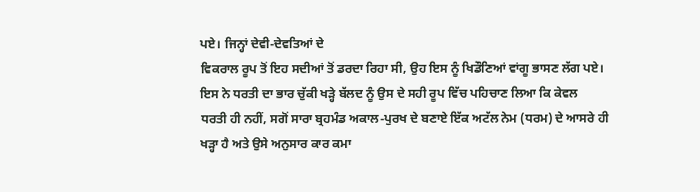ਪਏ। ਜਿਨ੍ਹਾਂ ਦੇਵੀ-ਦੇਵਤਿਆਂ ਦੇ
ਵਿਕਰਾਲ ਰੂਪ ਤੋਂ ਇਹ ਸਦੀਆਂ ਤੋਂ ਡਰਦਾ ਰਿਹਾ ਸੀ, ਉਹ ਇਸ ਨੂੰ ਖਿਡੌਣਿਆਂ ਵਾਂਗੂ ਭਾਸਣ ਲੱਗ ਪਏ।
ਇਸ ਨੇ ਧਰਤੀ ਦਾ ਭਾਰ ਚੁੱਕੀ ਖੜ੍ਹੇ ਬੱਲਦ ਨੂੰ ਉਸ ਦੇ ਸਹੀ ਰੂਪ ਵਿੱਚ ਪਹਿਚਾਣ ਲਿਆ ਕਿ ਕੇਵਲ
ਧਰਤੀ ਹੀ ਨਹੀਂ, ਸਗੋਂ ਸਾਰਾ ਬ੍ਰਹਮੰਡ ਅਕਾਲ-ਪੁਰਖ ਦੇ ਬਣਾਏ ਇੱਕ ਅਟੱਲ ਨੇਮ (ਧਰਮ) ਦੇ ਆਸਰੇ ਹੀ
ਖੜ੍ਹਾ ਹੈ ਅਤੇ ਉਸੇ ਅਨੁਸਾਰ ਕਾਰ ਕਮਾ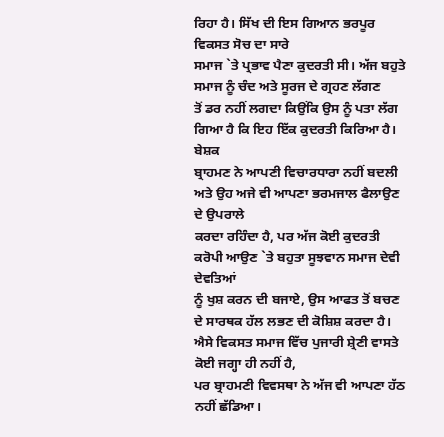ਰਿਹਾ ਹੈ। ਸਿੱਖ ਦੀ ਇਸ ਗਿਆਨ ਭਰਪੂਰ ਵਿਕਸਤ ਸੋਚ ਦਾ ਸਾਰੇ
ਸਮਾਜ `ਤੇ ਪ੍ਰਭਾਵ ਪੈਣਾ ਕੁਦਰਤੀ ਸੀ। ਅੱਜ ਬਹੁਤੇ ਸਮਾਜ ਨੂੰ ਚੰਦ ਅਤੇ ਸੂਰਜ ਦੇ ਗ੍ਰਹਣ ਲੱਗਣ
ਤੋਂ ਡਰ ਨਹੀਂ ਲਗਦਾ ਕਿਉਂਕਿ ਉਸ ਨੂੰ ਪਤਾ ਲੱਗ ਗਿਆ ਹੈ ਕਿ ਇਹ ਇੱਕ ਕੁਦਰਤੀ ਕਿਰਿਆ ਹੈ। ਬੇਸ਼ਕ
ਬ੍ਰਾਹਮਣ ਨੇ ਆਪਣੀ ਵਿਚਾਰਧਾਰਾ ਨਹੀਂ ਬਦਲੀ ਅਤੇ ਉਹ ਅਜੇ ਵੀ ਆਪਣਾ ਭਰਮਜਾਲ ਫੈਲਾਉਣ ਦੇ ਉਪਰਾਲੇ
ਕਰਦਾ ਰਹਿੰਦਾ ਹੈ, ਪਰ ਅੱਜ ਕੋਈ ਕੁਦਰਤੀ ਕਰੋਪੀ ਆਉਣ `ਤੇ ਬਹੁਤਾ ਸੂਝਵਾਨ ਸਮਾਜ ਦੇਵੀ ਦੇਵਤਿਆਂ
ਨੂੰ ਖੁਸ਼ ਕਰਨ ਦੀ ਬਜਾਏ, ਉਸ ਆਫਤ ਤੋਂ ਬਚਣ ਦੇ ਸਾਰਥਕ ਹੱਲ ਲਭਣ ਦੀ ਕੋਸ਼ਿਸ਼ ਕਰਦਾ ਹੈ।
ਐਸੇ ਵਿਕਸਤ ਸਮਾਜ ਵਿੱਚ ਪੁਜਾਰੀ ਸ਼੍ਰੇਣੀ ਵਾਸਤੇ ਕੋਈ ਜਗ੍ਹਾ ਹੀ ਨਹੀਂ ਹੈ,
ਪਰ ਬ੍ਰਾਹਮਣੀ ਵਿਵਸਥਾ ਨੇ ਅੱਜ ਵੀ ਆਪਣਾ ਹੱਠ ਨਹੀਂ ਛੱਡਿਆ।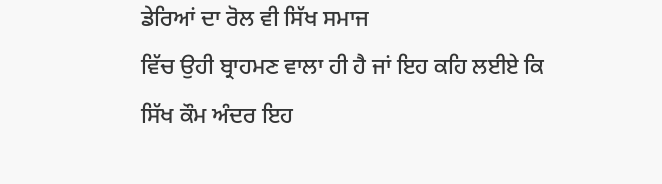ਡੇਰਿਆਂ ਦਾ ਰੋਲ ਵੀ ਸਿੱਖ ਸਮਾਜ
ਵਿੱਚ ਉਹੀ ਬ੍ਰਾਹਮਣ ਵਾਲਾ ਹੀ ਹੈ ਜਾਂ ਇਹ ਕਹਿ ਲਈਏ ਕਿ ਸਿੱਖ ਕੌਮ ਅੰਦਰ ਇਹ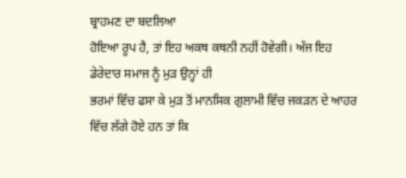ਬ੍ਰਾਹਮਣ ਦਾ ਬਦਲਿਆ
ਹੋਇਆ ਰੂਪ ਹੈ, ਤਾਂ ਇਹ ਅਕਥ ਕਥਨੀ ਨਹੀਂ ਹੋਵੇਗੀ। ਅੱਜ ਇਹ ਡੇਰੇਦਾਰ ਸਮਾਜ ਨੂੰ ਮੁੜ ਉਨ੍ਹਾਂ ਹੀ
ਭਰਮਾਂ ਵਿੱਚ ਫਸਾ ਕੇ ਮੁੜ ਤੋਂ ਮਾਨਸਿਕ ਗੁਲਾਮੀ ਵਿੱਚ ਜਕੜਨ ਦੇ ਆਹਰ ਵਿੱਚ ਲੱਗੇ ਹੋਏ ਹਨ ਤਾਂ ਕਿ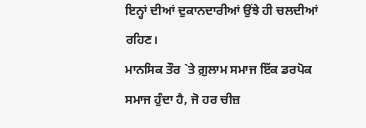ਇਨ੍ਹਾਂ ਦੀਆਂ ਦੁਕਾਨਦਾਰੀਆਂ ਉਂਝੇ ਹੀ ਚਲਦੀਆਂ ਰਹਿਣ।
ਮਾਨਸਿਕ ਤੌਰ `ਤੇ ਗ਼ੁਲਾਮ ਸਮਾਜ ਇੱਕ ਡਰਪੋਕ ਸਮਾਜ ਹੁੰਦਾ ਹੈ, ਜੋ ਹਰ ਚੀਜ਼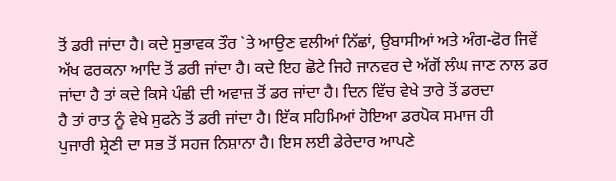ਤੋਂ ਡਰੀ ਜਾਂਦਾ ਹੈ। ਕਦੇ ਸੁਭਾਵਕ ਤੌਰ `ਤੇ ਆਉਣ ਵਲੀਆਂ ਨਿੱਛਾਂ, ਉਬਾਸੀਆਂ ਅਤੇ ਅੰਗ-ਫੋਰ ਜਿਵੇਂ
ਅੱਖ ਫਰਕਨਾ ਆਦਿ ਤੋਂ ਡਰੀ ਜਾਂਦਾ ਹੈ। ਕਦੇ ਇਹ ਛੋਟੇ ਜਿਹੇ ਜਾਨਵਰ ਦੇ ਅੱਗੋਂ ਲੰਘ ਜਾਣ ਨਾਲ ਡਰ
ਜਾਂਦਾ ਹੈ ਤਾਂ ਕਦੇ ਕਿਸੇ ਪੰਛੀ ਦੀ ਅਵਾਜ਼ ਤੋਂ ਡਰ ਜਾਂਦਾ ਹੈ। ਦਿਨ ਵਿੱਚ ਵੇਖੇ ਤਾਰੇ ਤੋਂ ਡਰਦਾ
ਹੈ ਤਾਂ ਰਾਤ ਨੂੰ ਵੇਖੇ ਸੁਫਨੇ ਤੋਂ ਡਰੀ ਜਾਂਦਾ ਹੈ। ਇੱਕ ਸਹਿਮਿਆਂ ਹੋਇਆ ਡਰਪੋਕ ਸਮਾਜ ਹੀ
ਪੁਜਾਰੀ ਸ਼੍ਰੇਣੀ ਦਾ ਸਭ ਤੋਂ ਸਹਜ ਨਿਸ਼ਾਨਾ ਹੈ। ਇਸ ਲਈ ਡੇਰੇਦਾਰ ਆਪਣੇ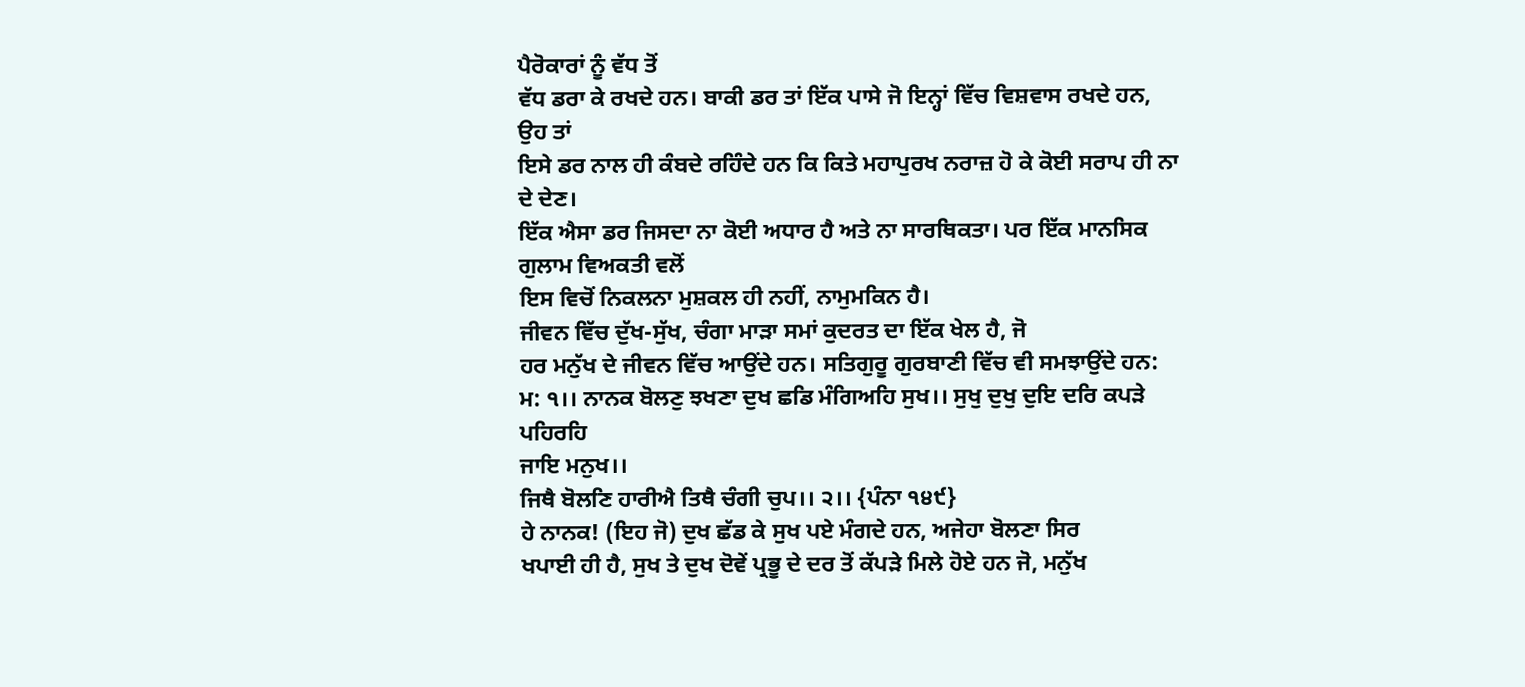ਪੈਰੋਕਾਰਾਂ ਨੂੰ ਵੱਧ ਤੋਂ
ਵੱਧ ਡਰਾ ਕੇ ਰਖਦੇ ਹਨ। ਬਾਕੀ ਡਰ ਤਾਂ ਇੱਕ ਪਾਸੇ ਜੋ ਇਨ੍ਹਾਂ ਵਿੱਚ ਵਿਸ਼ਵਾਸ ਰਖਦੇ ਹਨ, ਉਹ ਤਾਂ
ਇਸੇ ਡਰ ਨਾਲ ਹੀ ਕੰਬਦੇ ਰਹਿੰਦੇ ਹਨ ਕਿ ਕਿਤੇ ਮਹਾਪੁਰਖ ਨਰਾਜ਼ ਹੋ ਕੇ ਕੋਈ ਸਰਾਪ ਹੀ ਨਾ ਦੇ ਦੇਣ।
ਇੱਕ ਐਸਾ ਡਰ ਜਿਸਦਾ ਨਾ ਕੋਈ ਅਧਾਰ ਹੈ ਅਤੇ ਨਾ ਸਾਰਥਿਕਤਾ। ਪਰ ਇੱਕ ਮਾਨਸਿਕ ਗੁਲਾਮ ਵਿਅਕਤੀ ਵਲੋਂ
ਇਸ ਵਿਚੋਂ ਨਿਕਲਨਾ ਮੁਸ਼ਕਲ ਹੀ ਨਹੀਂ, ਨਾਮੁਮਕਿਨ ਹੈ।
ਜੀਵਨ ਵਿੱਚ ਦੁੱਖ-ਸੁੱਖ, ਚੰਗਾ ਮਾੜਾ ਸਮਾਂ ਕੁਦਰਤ ਦਾ ਇੱਕ ਖੇਲ ਹੈ, ਜੋ
ਹਰ ਮਨੁੱਖ ਦੇ ਜੀਵਨ ਵਿੱਚ ਆਉਂਦੇ ਹਨ। ਸਤਿਗੁਰੂ ਗੁਰਬਾਣੀ ਵਿੱਚ ਵੀ ਸਮਝਾਉਂਦੇ ਹਨ:
ਮ: ੧।। ਨਾਨਕ ਬੋਲਣੁ ਝਖਣਾ ਦੁਖ ਛਡਿ ਮੰਗਿਅਹਿ ਸੁਖ।। ਸੁਖੁ ਦੁਖੁ ਦੁਇ ਦਰਿ ਕਪੜੇ ਪਹਿਰਹਿ
ਜਾਇ ਮਨੁਖ।।
ਜਿਥੈ ਬੋਲਣਿ ਹਾਰੀਐ ਤਿਥੈ ਚੰਗੀ ਚੁਪ।। ੨।। {ਪੰਨਾ ੧੪੯}
ਹੇ ਨਾਨਕ! (ਇਹ ਜੋ) ਦੁਖ ਛੱਡ ਕੇ ਸੁਖ ਪਏ ਮੰਗਦੇ ਹਨ, ਅਜੇਹਾ ਬੋਲਣਾ ਸਿਰ
ਖਪਾਈ ਹੀ ਹੈ, ਸੁਖ ਤੇ ਦੁਖ ਦੋਵੇਂ ਪ੍ਰਭੂ ਦੇ ਦਰ ਤੋਂ ਕੱਪੜੇ ਮਿਲੇ ਹੋਏ ਹਨ ਜੋ, ਮਨੁੱਖ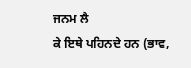ਜਨਮ ਲੈ
ਕੇ ਇਥੇ ਪਹਿਨਦੇ ਹਨ (ਭਾਵ,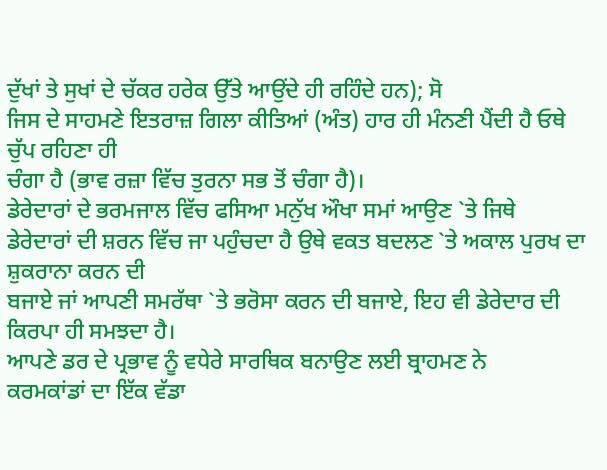ਦੁੱਖਾਂ ਤੇ ਸੁਖਾਂ ਦੇ ਚੱਕਰ ਹਰੇਕ ਉੱਤੇ ਆਉਂਦੇ ਹੀ ਰਹਿੰਦੇ ਹਨ); ਸੋ
ਜਿਸ ਦੇ ਸਾਹਮਣੇ ਇਤਰਾਜ਼ ਗਿਲਾ ਕੀਤਿਆਂ (ਅੰਤ) ਹਾਰ ਹੀ ਮੰਨਣੀ ਪੈਂਦੀ ਹੈ ਓਥੇ ਚੁੱਪ ਰਹਿਣਾ ਹੀ
ਚੰਗਾ ਹੈ (ਭਾਵ ਰਜ਼ਾ ਵਿੱਚ ਤੁਰਨਾ ਸਭ ਤੋਂ ਚੰਗਾ ਹੈ)।
ਡੇਰੇਦਾਰਾਂ ਦੇ ਭਰਮਜਾਲ ਵਿੱਚ ਫਸਿਆ ਮਨੁੱਖ ਔਖਾ ਸਮਾਂ ਆਉਣ `ਤੇ ਜਿਥੇ
ਡੇਰੇਦਾਰਾਂ ਦੀ ਸ਼ਰਨ ਵਿੱਚ ਜਾ ਪਹੁੰਚਦਾ ਹੈ ਉਥੇ ਵਕਤ ਬਦਲਣ `ਤੇ ਅਕਾਲ ਪੁਰਖ ਦਾ ਸ਼ੁਕਰਾਨਾ ਕਰਨ ਦੀ
ਬਜਾਏ ਜਾਂ ਆਪਣੀ ਸਮਰੱਥਾ `ਤੇ ਭਰੋਸਾ ਕਰਨ ਦੀ ਬਜਾਏ, ਇਹ ਵੀ ਡੇਰੇਦਾਰ ਦੀ ਕਿਰਪਾ ਹੀ ਸਮਝਦਾ ਹੈ।
ਆਪਣੇ ਡਰ ਦੇ ਪ੍ਰਭਾਵ ਨੂੰ ਵਧੇਰੇ ਸਾਰਥਿਕ ਬਨਾਉਣ ਲਈ ਬ੍ਰਾਹਮਣ ਨੇ
ਕਰਮਕਾਂਡਾਂ ਦਾ ਇੱਕ ਵੱਡਾ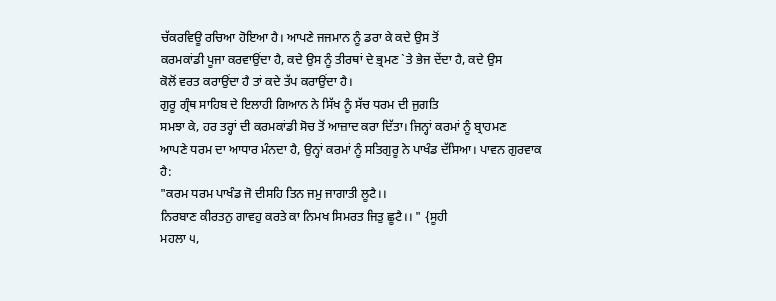ਚੱਕਰਵਿਊ ਰਚਿਆ ਹੋਇਆ ਹੈ। ਆਪਣੇ ਜਜਮਾਨ ਨੂੰ ਡਰਾ ਕੇ ਕਦੇ ਉਸ ਤੋਂ
ਕਰਮਕਾਂਡੀ ਪੂਜਾ ਕਰਵਾਉਂਦਾ ਹੈ, ਕਦੇ ਉਸ ਨੂੰ ਤੀਰਥਾਂ ਦੇ ਭ੍ਰਮਣ `ਤੇ ਭੇਜ ਦੇਂਦਾ ਹੈ, ਕਦੇ ਉਸ
ਕੋਲੋਂ ਵਰਤ ਕਰਾਉਂਦਾ ਹੈ ਤਾਂ ਕਦੇ ਤੱਪ ਕਰਾਉਂਦਾ ਹੈ।
ਗੁਰੂ ਗ੍ਰੰਥ ਸਾਹਿਬ ਦੇ ਇਲਾਹੀ ਗਿਆਨ ਨੇ ਸਿੱਖ ਨੂੰ ਸੱਚ ਧਰਮ ਦੀ ਜੁਗਤਿ
ਸਮਝਾ ਕੇ, ਹਰ ਤਰ੍ਹਾਂ ਦੀ ਕਰਮਕਾਂਡੀ ਸੋਚ ਤੋਂ ਆਜ਼ਾਦ ਕਰਾ ਦਿੱਤਾ। ਜਿਨ੍ਹਾਂ ਕਰਮਾਂ ਨੂੰ ਬ੍ਰਾਹਮਣ
ਆਪਣੇ ਧਰਮ ਦਾ ਆਧਾਰ ਮੰਨਦਾ ਹੈ, ਉਨ੍ਹਾਂ ਕਰਮਾਂ ਨੂੰ ਸਤਿਗੁਰੂ ਨੇ ਪਾਖੰਡ ਦੱਸਿਆ। ਪਾਵਨ ਗੁਰਵਾਕ
ਹੈ:
"ਕਰਮ ਧਰਮ ਪਾਖੰਡ ਜੋ ਦੀਸਹਿ ਤਿਨ ਜਮੁ ਜਾਗਾਤੀ ਲੂਟੈ।।
ਨਿਰਬਾਣ ਕੀਰਤਨੁ ਗਾਵਹੁ ਕਰਤੇ ਕਾ ਨਿਮਖ ਸਿਮਰਤ ਜਿਤੁ ਛੂਟੈ।। " {ਸੂਹੀ
ਮਹਲਾ ੫,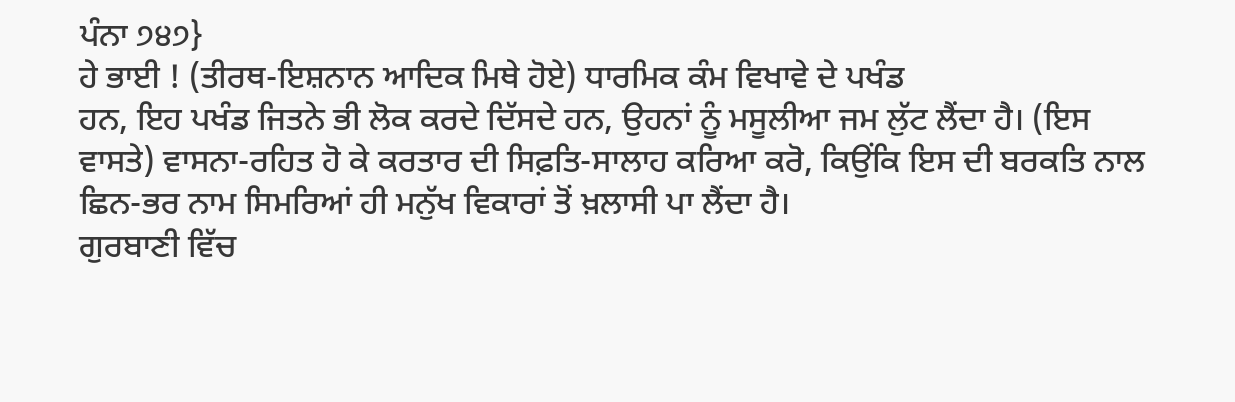ਪੰਨਾ ੭੪੭}
ਹੇ ਭਾਈ ! (ਤੀਰਥ-ਇਸ਼ਨਾਨ ਆਦਿਕ ਮਿਥੇ ਹੋਏ) ਧਾਰਮਿਕ ਕੰਮ ਵਿਖਾਵੇ ਦੇ ਪਖੰਡ
ਹਨ, ਇਹ ਪਖੰਡ ਜਿਤਨੇ ਭੀ ਲੋਕ ਕਰਦੇ ਦਿੱਸਦੇ ਹਨ, ਉਹਨਾਂ ਨੂੰ ਮਸੂਲੀਆ ਜਮ ਲੁੱਟ ਲੈਂਦਾ ਹੈ। (ਇਸ
ਵਾਸਤੇ) ਵਾਸਨਾ-ਰਹਿਤ ਹੋ ਕੇ ਕਰਤਾਰ ਦੀ ਸਿਫ਼ਤਿ-ਸਾਲਾਹ ਕਰਿਆ ਕਰੋ, ਕਿਉਂਕਿ ਇਸ ਦੀ ਬਰਕਤਿ ਨਾਲ
ਛਿਨ-ਭਰ ਨਾਮ ਸਿਮਰਿਆਂ ਹੀ ਮਨੁੱਖ ਵਿਕਾਰਾਂ ਤੋਂ ਖ਼ਲਾਸੀ ਪਾ ਲੈਂਦਾ ਹੈ।
ਗੁਰਬਾਣੀ ਵਿੱਚ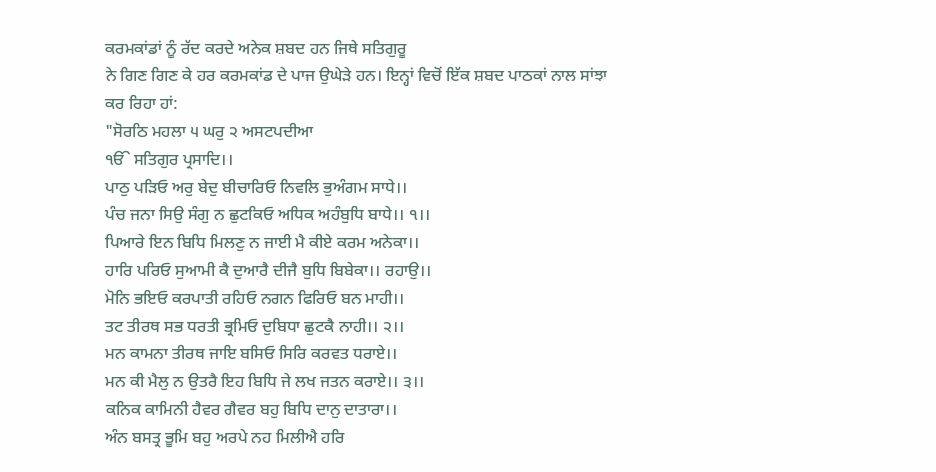ਕਰਮਕਾਂਡਾਂ ਨੂੰ ਰੱਦ ਕਰਦੇ ਅਨੇਕ ਸ਼ਬਦ ਹਨ ਜਿਥੇ ਸਤਿਗੁਰੂ
ਨੇ ਗਿਣ ਗਿਣ ਕੇ ਹਰ ਕਰਮਕਾਂਡ ਦੇ ਪਾਜ ਉਘੇੜੇ ਹਨ। ਇਨ੍ਹਾਂ ਵਿਚੋਂ ਇੱਕ ਸ਼ਬਦ ਪਾਠਕਾਂ ਨਾਲ ਸਾਂਝਾ
ਕਰ ਰਿਹਾ ਹਾਂ:
"ਸੋਰਠਿ ਮਹਲਾ ੫ ਘਰੁ ੨ ਅਸਟਪਦੀਆ
ੴ ਸਤਿਗੁਰ ਪ੍ਰਸਾਦਿ।।
ਪਾਠੁ ਪੜਿਓ ਅਰੁ ਬੇਦੁ ਬੀਚਾਰਿਓ ਨਿਵਲਿ ਭੁਅੰਗਮ ਸਾਧੇ।।
ਪੰਚ ਜਨਾ ਸਿਉ ਸੰਗੁ ਨ ਛੁਟਕਿਓ ਅਧਿਕ ਅਹੰਬੁਧਿ ਬਾਧੇ।। ੧।।
ਪਿਆਰੇ ਇਨ ਬਿਧਿ ਮਿਲਣੁ ਨ ਜਾਈ ਮੈ ਕੀਏ ਕਰਮ ਅਨੇਕਾ।।
ਹਾਰਿ ਪਰਿਓ ਸੁਆਮੀ ਕੈ ਦੁਆਰੈ ਦੀਜੈ ਬੁਧਿ ਬਿਬੇਕਾ।। ਰਹਾਉ।।
ਮੋਨਿ ਭਇਓ ਕਰਪਾਤੀ ਰਹਿਓ ਨਗਨ ਫਿਰਿਓ ਬਨ ਮਾਹੀ।।
ਤਟ ਤੀਰਥ ਸਭ ਧਰਤੀ ਭ੍ਰਮਿਓ ਦੁਬਿਧਾ ਛੁਟਕੈ ਨਾਹੀ।। ੨।।
ਮਨ ਕਾਮਨਾ ਤੀਰਥ ਜਾਇ ਬਸਿਓ ਸਿਰਿ ਕਰਵਤ ਧਰਾਏ।।
ਮਨ ਕੀ ਮੈਲੁ ਨ ਉਤਰੈ ਇਹ ਬਿਧਿ ਜੇ ਲਖ ਜਤਨ ਕਰਾਏ।। ੩।।
ਕਨਿਕ ਕਾਮਿਨੀ ਹੈਵਰ ਗੈਵਰ ਬਹੁ ਬਿਧਿ ਦਾਨੁ ਦਾਤਾਰਾ।।
ਅੰਨ ਬਸਤ੍ਰ ਭੂਮਿ ਬਹੁ ਅਰਪੇ ਨਹ ਮਿਲੀਐ ਹਰਿ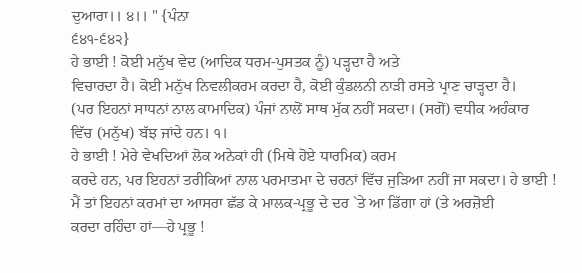ਦੁਆਰਾ।। ੪।। " {ਪੰਨਾ
੬੪੧-੬੪੨}
ਹੇ ਭਾਈ ! ਕੋਈ ਮਨੁੱਖ ਵੇਦ (ਆਦਿਕ ਧਰਮ-ਪੁਸਤਕ ਨੂੰ) ਪੜ੍ਹਦਾ ਹੈ ਅਤੇ
ਵਿਚਾਰਦਾ ਹੈ। ਕੋਈ ਮਨੁੱਖ ਨਿਵਲੀਕਰਮ ਕਰਦਾ ਹੈ, ਕੋਈ ਕੁੰਡਲਨੀ ਨਾੜੀ ਰਸਤੇ ਪ੍ਰਾਣ ਚਾੜ੍ਹਦਾ ਹੈ।
(ਪਰ ਇਹਨਾਂ ਸਾਧਨਾਂ ਨਾਲ ਕਾਮਾਦਿਕ) ਪੰਜਾਂ ਨਾਲੋਂ ਸਾਥ ਮੁੱਕ ਨਹੀਂ ਸਕਦਾ। (ਸਗੋਂ) ਵਧੀਕ ਅਹੰਕਾਰ
ਵਿੱਚ (ਮਨੁੱਖ) ਬੱਝ ਜਾਂਦੇ ਹਨ। ੧।
ਹੇ ਭਾਈ ! ਮੇਰੇ ਵੇਖਦਿਆਂ ਲੋਕ ਅਨੇਕਾਂ ਹੀ (ਮਿਥੇ ਹੋਏ ਧਾਰਮਿਕ) ਕਰਮ
ਕਰਦੇ ਹਨ, ਪਰ ਇਹਨਾਂ ਤਰੀਕਿਆਂ ਨਾਲ ਪਰਮਾਤਮਾ ਦੇ ਚਰਨਾਂ ਵਿੱਚ ਜੁੜਿਆ ਨਹੀਂ ਜਾ ਸਕਦਾ। ਹੇ ਭਾਈ !
ਮੈਂ ਤਾਂ ਇਹਨਾਂ ਕਰਮਾਂ ਦਾ ਆਸਰਾ ਛੱਡ ਕੇ ਮਾਲਕ-ਪ੍ਰਭੂ ਦੇ ਦਰ `ਤੇ ਆ ਡਿੱਗਾ ਹਾਂ (ਤੇ ਅਰਜ਼ੋਈ
ਕਰਦਾ ਰਹਿੰਦਾ ਹਾਂ—ਹੇ ਪ੍ਰਭੂ !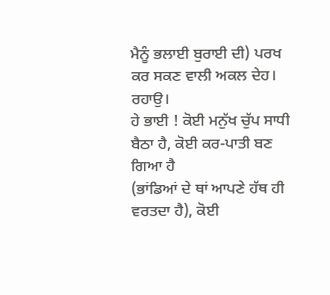ਮੈਨੂੰ ਭਲਾਈ ਬੁਰਾਈ ਦੀ) ਪਰਖ ਕਰ ਸਕਣ ਵਾਲੀ ਅਕਲ ਦੇਹ। ਰਹਾਉ।
ਹੇ ਭਾਈ ! ਕੋਈ ਮਨੁੱਖ ਚੁੱਪ ਸਾਧੀ ਬੈਠਾ ਹੈ, ਕੋਈ ਕਰ-ਪਾਤੀ ਬਣ ਗਿਆ ਹੈ
(ਭਾਂਡਿਆਂ ਦੇ ਥਾਂ ਆਪਣੇ ਹੱਥ ਹੀ ਵਰਤਦਾ ਹੈ), ਕੋਈ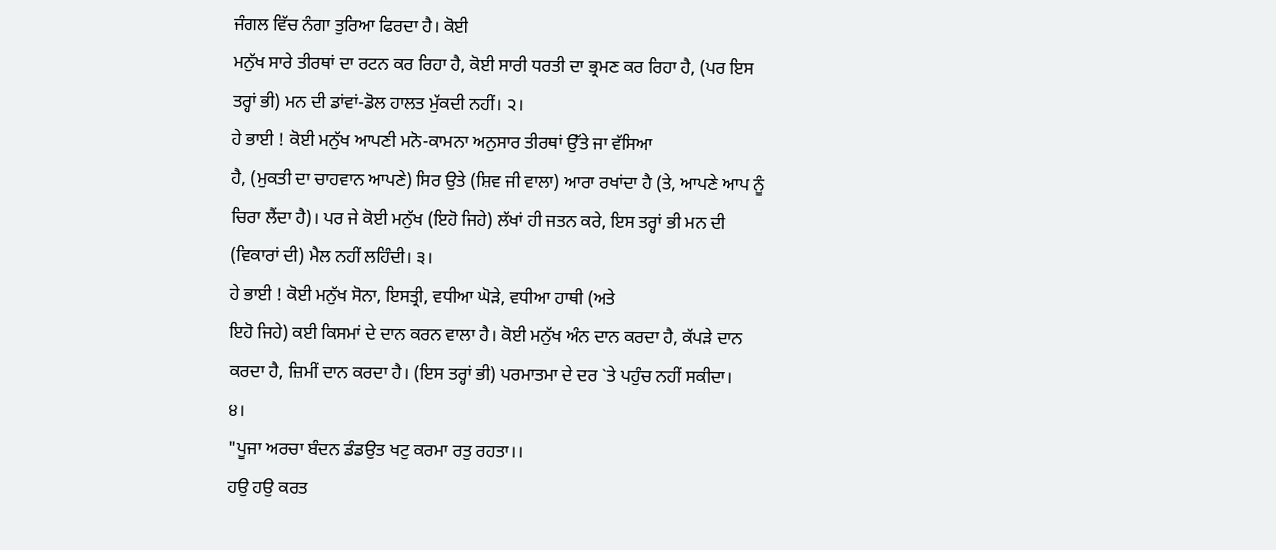ਜੰਗਲ ਵਿੱਚ ਨੰਗਾ ਤੁਰਿਆ ਫਿਰਦਾ ਹੈ। ਕੋਈ
ਮਨੁੱਖ ਸਾਰੇ ਤੀਰਥਾਂ ਦਾ ਰਟਨ ਕਰ ਰਿਹਾ ਹੈ, ਕੋਈ ਸਾਰੀ ਧਰਤੀ ਦਾ ਭ੍ਰਮਣ ਕਰ ਰਿਹਾ ਹੈ, (ਪਰ ਇਸ
ਤਰ੍ਹਾਂ ਭੀ) ਮਨ ਦੀ ਡਾਂਵਾਂ-ਡੋਲ ਹਾਲਤ ਮੁੱਕਦੀ ਨਹੀਂ। ੨।
ਹੇ ਭਾਈ ! ਕੋਈ ਮਨੁੱਖ ਆਪਣੀ ਮਨੋ-ਕਾਮਨਾ ਅਨੁਸਾਰ ਤੀਰਥਾਂ ਉੱਤੇ ਜਾ ਵੱਸਿਆ
ਹੈ, (ਮੁਕਤੀ ਦਾ ਚਾਹਵਾਨ ਆਪਣੇ) ਸਿਰ ਉਤੇ (ਸ਼ਿਵ ਜੀ ਵਾਲਾ) ਆਰਾ ਰਖਾਂਦਾ ਹੈ (ਤੇ, ਆਪਣੇ ਆਪ ਨੂੰ
ਚਿਰਾ ਲੈਂਦਾ ਹੈ)। ਪਰ ਜੇ ਕੋਈ ਮਨੁੱਖ (ਇਹੋ ਜਿਹੇ) ਲੱਖਾਂ ਹੀ ਜਤਨ ਕਰੇ, ਇਸ ਤਰ੍ਹਾਂ ਭੀ ਮਨ ਦੀ
(ਵਿਕਾਰਾਂ ਦੀ) ਮੈਲ ਨਹੀਂ ਲਹਿੰਦੀ। ੩।
ਹੇ ਭਾਈ ! ਕੋਈ ਮਨੁੱਖ ਸੋਨਾ, ਇਸਤ੍ਰੀ, ਵਧੀਆ ਘੋੜੇ, ਵਧੀਆ ਹਾਥੀ (ਅਤੇ
ਇਹੋ ਜਿਹੇ) ਕਈ ਕਿਸਮਾਂ ਦੇ ਦਾਨ ਕਰਨ ਵਾਲਾ ਹੈ। ਕੋਈ ਮਨੁੱਖ ਅੰਨ ਦਾਨ ਕਰਦਾ ਹੈ, ਕੱਪੜੇ ਦਾਨ
ਕਰਦਾ ਹੈ, ਜ਼ਿਮੀਂ ਦਾਨ ਕਰਦਾ ਹੈ। (ਇਸ ਤਰ੍ਹਾਂ ਭੀ) ਪਰਮਾਤਮਾ ਦੇ ਦਰ `ਤੇ ਪਹੁੰਚ ਨਹੀਂ ਸਕੀਦਾ।
੪।
"ਪੂਜਾ ਅਰਚਾ ਬੰਦਨ ਡੰਡਉਤ ਖਟੁ ਕਰਮਾ ਰਤੁ ਰਹਤਾ।।
ਹਉ ਹਉ ਕਰਤ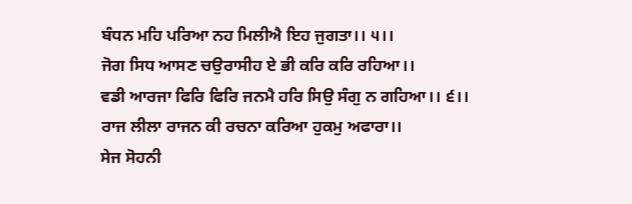ਬੰਧਨ ਮਹਿ ਪਰਿਆ ਨਹ ਮਿਲੀਐ ਇਹ ਜੁਗਤਾ।। ੫।।
ਜੋਗ ਸਿਧ ਆਸਣ ਚਉਰਾਸੀਹ ਏ ਭੀ ਕਰਿ ਕਰਿ ਰਹਿਆ।।
ਵਡੀ ਆਰਜਾ ਫਿਰਿ ਫਿਰਿ ਜਨਮੈ ਹਰਿ ਸਿਉ ਸੰਗੁ ਨ ਗਹਿਆ।। ੬।।
ਰਾਜ ਲੀਲਾ ਰਾਜਨ ਕੀ ਰਚਨਾ ਕਰਿਆ ਹੁਕਮੁ ਅਫਾਰਾ।।
ਸੇਜ ਸੋਹਨੀ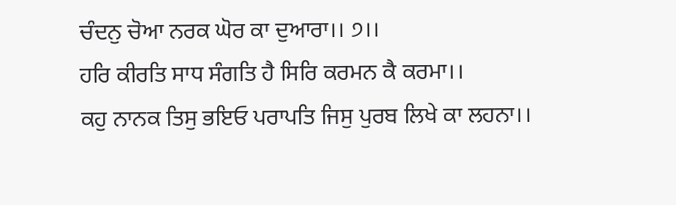ਚੰਦਨੁ ਚੋਆ ਨਰਕ ਘੋਰ ਕਾ ਦੁਆਰਾ।। ੭।।
ਹਰਿ ਕੀਰਤਿ ਸਾਧ ਸੰਗਤਿ ਹੈ ਸਿਰਿ ਕਰਮਨ ਕੈ ਕਰਮਾ।।
ਕਹੁ ਨਾਨਕ ਤਿਸੁ ਭਇਓ ਪਰਾਪਤਿ ਜਿਸੁ ਪੁਰਬ ਲਿਖੇ ਕਾ ਲਹਨਾ।।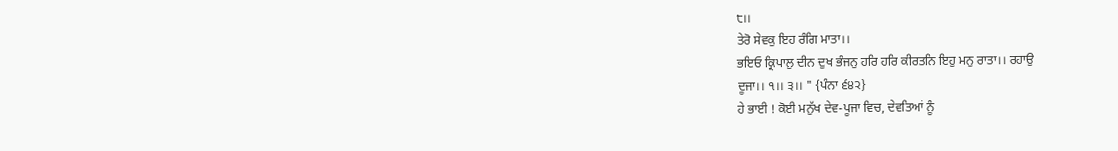੮।।
ਤੇਰੋ ਸੇਵਕੁ ਇਹ ਰੰਗਿ ਮਾਤਾ।।
ਭਇਓ ਕ੍ਰਿਪਾਲੁ ਦੀਨ ਦੁਖ ਭੰਜਨੁ ਹਰਿ ਹਰਿ ਕੀਰਤਨਿ ਇਹੁ ਮਨੁ ਰਾਤਾ।। ਰਹਾਉ
ਦੂਜਾ।। ੧।। ੩।। " {ਪੰਨਾ ੬੪੨}
ਹੇ ਭਾਈ ! ਕੋਈ ਮਨੁੱਖ ਦੇਵ-ਪੂਜਾ ਵਿਚ, ਦੇਵਤਿਆਂ ਨੂੰ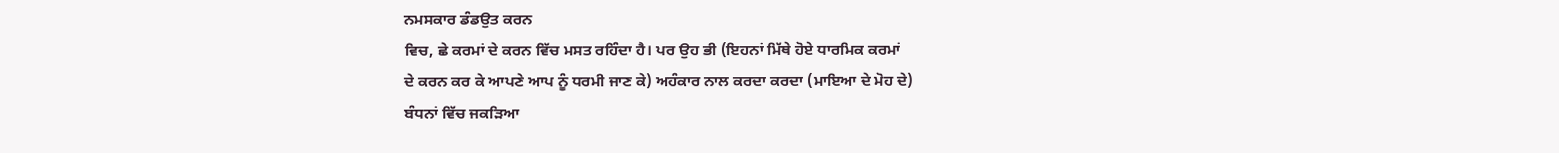ਨਮਸਕਾਰ ਡੰਡਉਤ ਕਰਨ
ਵਿਚ, ਛੇ ਕਰਮਾਂ ਦੇ ਕਰਨ ਵਿੱਚ ਮਸਤ ਰਹਿੰਦਾ ਹੈ। ਪਰ ਉਹ ਭੀ (ਇਹਨਾਂ ਮਿੱਥੇ ਹੋਏ ਧਾਰਮਿਕ ਕਰਮਾਂ
ਦੇ ਕਰਨ ਕਰ ਕੇ ਆਪਣੇ ਆਪ ਨੂੰ ਧਰਮੀ ਜਾਣ ਕੇ) ਅਹੰਕਾਰ ਨਾਲ ਕਰਦਾ ਕਰਦਾ (ਮਾਇਆ ਦੇ ਮੋਹ ਦੇ)
ਬੰਧਨਾਂ ਵਿੱਚ ਜਕੜਿਆ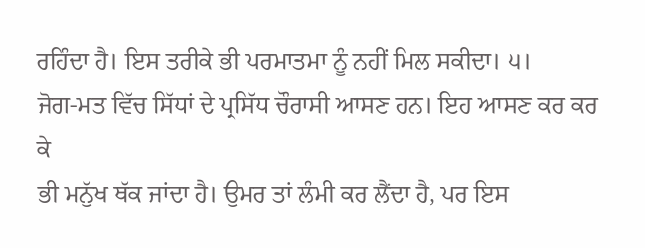ਰਹਿੰਦਾ ਹੈ। ਇਸ ਤਰੀਕੇ ਭੀ ਪਰਮਾਤਮਾ ਨੂੰ ਨਹੀਂ ਮਿਲ ਸਕੀਦਾ। ੫।
ਜੋਗ-ਮਤ ਵਿੱਚ ਸਿੱਧਾਂ ਦੇ ਪ੍ਰਸਿੱਧ ਚੌਰਾਸੀ ਆਸਣ ਹਨ। ਇਹ ਆਸਣ ਕਰ ਕਰ ਕੇ
ਭੀ ਮਨੁੱਖ ਥੱਕ ਜਾਂਦਾ ਹੈ। ਉਮਰ ਤਾਂ ਲੰਮੀ ਕਰ ਲੈਂਦਾ ਹੈ, ਪਰ ਇਸ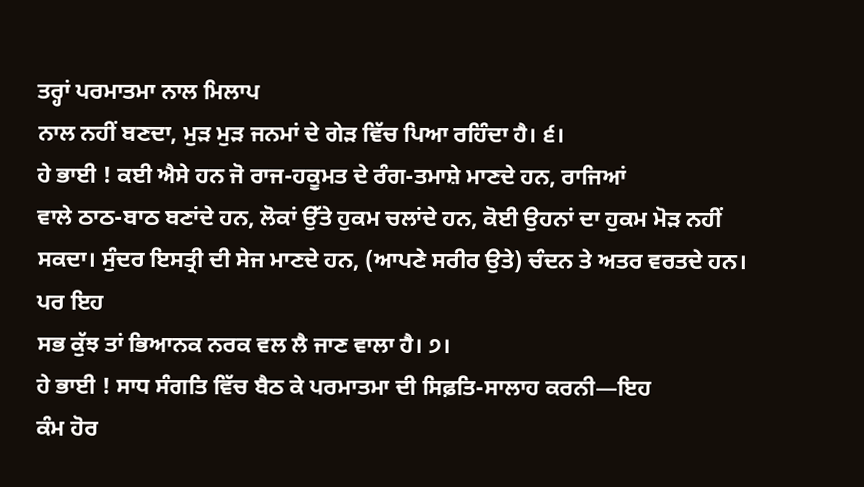ਤਰ੍ਹਾਂ ਪਰਮਾਤਮਾ ਨਾਲ ਮਿਲਾਪ
ਨਾਲ ਨਹੀਂ ਬਣਦਾ, ਮੁੜ ਮੁੜ ਜਨਮਾਂ ਦੇ ਗੇੜ ਵਿੱਚ ਪਿਆ ਰਹਿੰਦਾ ਹੈ। ੬।
ਹੇ ਭਾਈ ! ਕਈ ਐਸੇ ਹਨ ਜੋ ਰਾਜ-ਹਕੂਮਤ ਦੇ ਰੰਗ-ਤਮਾਸ਼ੇ ਮਾਣਦੇ ਹਨ, ਰਾਜਿਆਂ
ਵਾਲੇ ਠਾਠ-ਬਾਠ ਬਣਾਂਦੇ ਹਨ, ਲੋਕਾਂ ਉੱਤੇ ਹੁਕਮ ਚਲਾਂਦੇ ਹਨ, ਕੋਈ ਉਹਨਾਂ ਦਾ ਹੁਕਮ ਮੋੜ ਨਹੀਂ
ਸਕਦਾ। ਸੁੰਦਰ ਇਸਤ੍ਰੀ ਦੀ ਸੇਜ ਮਾਣਦੇ ਹਨ, (ਆਪਣੇ ਸਰੀਰ ਉਤੇ) ਚੰਦਨ ਤੇ ਅਤਰ ਵਰਤਦੇ ਹਨ। ਪਰ ਇਹ
ਸਭ ਕੁੱਝ ਤਾਂ ਭਿਆਨਕ ਨਰਕ ਵਲ ਲੈ ਜਾਣ ਵਾਲਾ ਹੈ। ੭।
ਹੇ ਭਾਈ ! ਸਾਧ ਸੰਗਤਿ ਵਿੱਚ ਬੈਠ ਕੇ ਪਰਮਾਤਮਾ ਦੀ ਸਿਫ਼ਤਿ-ਸਾਲਾਹ ਕਰਨੀ—ਇਹ
ਕੰਮ ਹੋਰ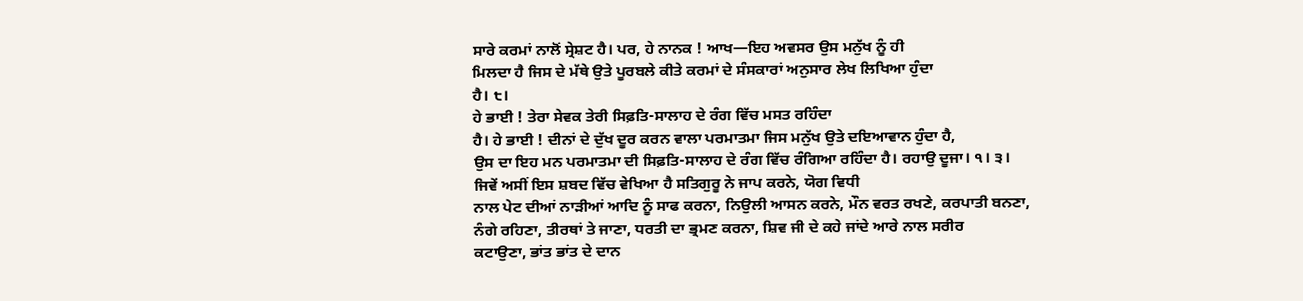ਸਾਰੇ ਕਰਮਾਂ ਨਾਲੋਂ ਸ੍ਰੇਸ਼ਟ ਹੈ। ਪਰ, ਹੇ ਨਾਨਕ ! ਆਖ—ਇਹ ਅਵਸਰ ਉਸ ਮਨੁੱਖ ਨੂੰ ਹੀ
ਮਿਲਦਾ ਹੈ ਜਿਸ ਦੇ ਮੱਥੇ ਉਤੇ ਪੂਰਬਲੇ ਕੀਤੇ ਕਰਮਾਂ ਦੇ ਸੰਸਕਾਰਾਂ ਅਨੁਸਾਰ ਲੇਖ ਲਿਖਿਆ ਹੁੰਦਾ
ਹੈ। ੮।
ਹੇ ਭਾਈ ! ਤੇਰਾ ਸੇਵਕ ਤੇਰੀ ਸਿਫ਼ਤਿ-ਸਾਲਾਹ ਦੇ ਰੰਗ ਵਿੱਚ ਮਸਤ ਰਹਿੰਦਾ
ਹੈ। ਹੇ ਭਾਈ ! ਦੀਨਾਂ ਦੇ ਦੁੱਖ ਦੂਰ ਕਰਨ ਵਾਲਾ ਪਰਮਾਤਮਾ ਜਿਸ ਮਨੁੱਖ ਉਤੇ ਦਇਆਵਾਨ ਹੁੰਦਾ ਹੈ,
ਉਸ ਦਾ ਇਹ ਮਨ ਪਰਮਾਤਮਾ ਦੀ ਸਿਫ਼ਤਿ-ਸਾਲਾਹ ਦੇ ਰੰਗ ਵਿੱਚ ਰੰਗਿਆ ਰਹਿੰਦਾ ਹੈ। ਰਹਾਉ ਦੂਜਾ। ੧। ੩।
ਜਿਵੇਂ ਅਸੀਂ ਇਸ ਸ਼ਬਦ ਵਿੱਚ ਵੇਖਿਆ ਹੈ ਸਤਿਗੁਰੂ ਨੇ ਜਾਪ ਕਰਨੇ, ਯੋਗ ਵਿਧੀ
ਨਾਲ ਪੇਟ ਦੀਆਂ ਨਾੜੀਆਂ ਆਦਿ ਨੂੰ ਸਾਫ ਕਰਨਾ, ਨਿਉਲੀ ਆਸਨ ਕਰਨੇ, ਮੌਨ ਵਰਤ ਰਖਣੇ, ਕਰਪਾਤੀ ਬਨਣਾ,
ਨੰਗੇ ਰਹਿਣਾ, ਤੀਰਥਾਂ ਤੇ ਜਾਣਾ, ਧਰਤੀ ਦਾ ਭ੍ਰਮਣ ਕਰਨਾ, ਸ਼ਿਵ ਜੀ ਦੇ ਕਹੇ ਜਾਂਦੇ ਆਰੇ ਨਾਲ ਸਰੀਰ
ਕਟਾਉਣਾ, ਭਾਂਤ ਭਾਂਤ ਦੇ ਦਾਨ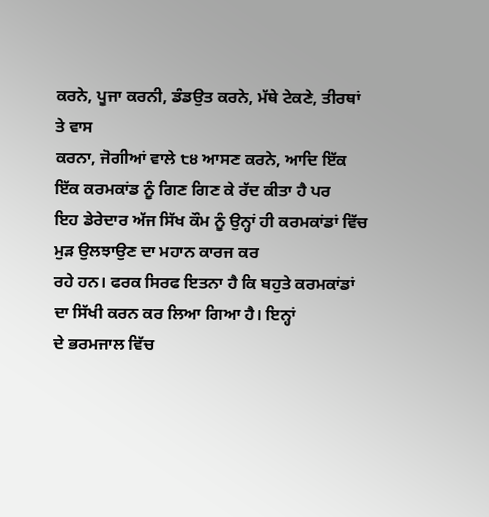ਕਰਨੇ, ਪੂਜਾ ਕਰਨੀ, ਡੰਡਉਤ ਕਰਨੇ, ਮੱਥੇ ਟੇਕਣੇ, ਤੀਰਥਾਂ ਤੇ ਵਾਸ
ਕਰਨਾ, ਜੋਗੀਆਂ ਵਾਲੇ ੮੪ ਆਸਣ ਕਰਨੇ, ਆਦਿ ਇੱਕ ਇੱਕ ਕਰਮਕਾਂਡ ਨੂੰ ਗਿਣ ਗਿਣ ਕੇ ਰੱਦ ਕੀਤਾ ਹੈ ਪਰ
ਇਹ ਡੇਰੇਦਾਰ ਅੱਜ ਸਿੱਖ ਕੌਮ ਨੂੰ ਉਨ੍ਹਾਂ ਹੀ ਕਰਮਕਾਂਡਾਂ ਵਿੱਚ ਮੁੜ ਉਲਝਾਉਣ ਦਾ ਮਹਾਨ ਕਾਰਜ ਕਰ
ਰਹੇ ਹਨ। ਫਰਕ ਸਿਰਫ ਇਤਨਾ ਹੈ ਕਿ ਬਹੁਤੇ ਕਰਮਕਾਂਡਾਂ ਦਾ ਸਿੱਖੀ ਕਰਨ ਕਰ ਲਿਆ ਗਿਆ ਹੈ। ਇਨ੍ਹਾਂ
ਦੇ ਭਰਮਜਾਲ ਵਿੱਚ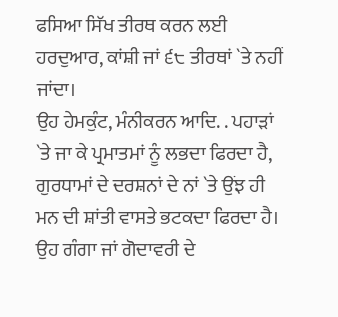ਫਸਿਆ ਸਿੱਖ ਤੀਰਥ ਕਰਨ ਲਈ ਹਰਦੁਆਰ, ਕਾਂਸ਼ੀ ਜਾਂ ੬੮ ਤੀਰਥਾਂ `ਤੇ ਨਹੀਂ ਜਾਂਦਾ।
ਉਹ ਹੇਮਕੁੰਟ, ਮੰਨੀਕਰਨ ਆਦਿ. . ਪਹਾੜਾਂ `ਤੇ ਜਾ ਕੇ ਪ੍ਰਮਾਤਮਾਂ ਨੂੰ ਲਭਦਾ ਫਿਰਦਾ ਹੈ,
ਗੁਰਧਾਮਾਂ ਦੇ ਦਰਸ਼ਨਾਂ ਦੇ ਨਾਂ `ਤੇ ਉਂਝ ਹੀ ਮਨ ਦੀ ਸ਼ਾਂਤੀ ਵਾਸਤੇ ਭਟਕਦਾ ਫਿਰਦਾ ਹੈ।
ਉਹ ਗੰਗਾ ਜਾਂ ਗੋਦਾਵਰੀ ਦੇ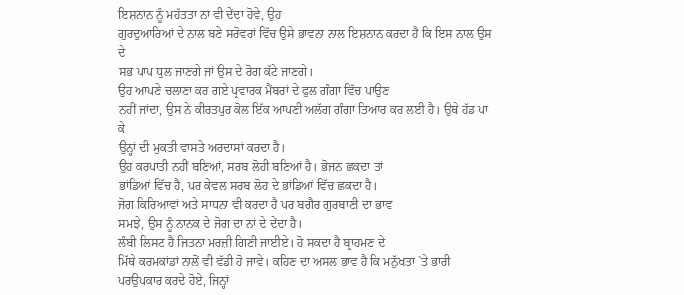ਇਸ਼ਨਾਨ ਨੂੰ ਮਹੱਤਤਾ ਨਾ ਵੀ ਦੇਂਦਾ ਹੋਵੇ, ਉਹ
ਗੁਰਦੁਆਰਿਆਂ ਦੇ ਨਾਲ ਬਣੇ ਸਰੋਵਰਾਂ ਵਿੱਚ ਉਸੇ ਭਾਵਨਾ ਨਾਲ ਇਸ਼ਨਾਨ ਕਰਦਾ ਹੈ ਕਿ ਇਸ ਨਾਲ ਉਸ ਦੇ
ਸਭ ਪਾਪ ਧੁਲ ਜਾਣਗੇ ਜਾਂ ਉਸ ਦੇ ਰੋਗ ਕੱਟੇ ਜਾਣਗੇ।
ਉਹ ਆਪਣੇ ਚਲਾਣਾ ਕਰ ਗਏ ਪ੍ਰਵਾਰਕ ਮੈਂਬਰਾਂ ਦੇ ਫੁਲ ਗੰਗਾ ਵਿੱਚ ਪਾਉਣ
ਨਹੀਂ ਜਾਂਦਾ, ਉਸ ਨੇ ਕੀਰਤਪੁਰ ਕੋਲ ਇੱਕ ਆਪਣੀ ਅਲੱਗ ਗੰਗਾ ਤਿਆਰ ਕਰ ਲਈ ਹੈ। ਉਥੇ ਹੱਡ ਪਾ ਕੇ
ਉਨ੍ਹਾਂ ਦੀ ਮੁਕਤੀ ਵਾਸਤੇ ਅਰਦਾਸਾਂ ਕਰਦਾ ਹੈ।
ਉਹ ਕਰਪਾਤੀ ਨਹੀਂ ਬਣਿਆਂ, ਸਰਬ ਲੋਹੀ ਬਣਿਆਂ ਹੈ। ਭੋਜਨ ਛਕਦਾ ਤਾਂ
ਭਾਂਡਿਆਂ ਵਿੱਚ ਹੈ, ਪਰ ਕੇਵਲ ਸਰਬ ਲੋਹ ਦੇ ਭਾਂਡਿਆਂ ਵਿੱਚ ਛਕਦਾ ਹੈ।
ਜੋਗ ਕਿਰਿਆਵਾਂ ਅਤੇ ਸਾਧਨਾ ਵੀ ਕਰਦਾ ਹੈ ਪਰ ਬਗੈਰ ਗੁਰਬਾਣੀ ਦਾ ਭਾਵ
ਸਮਝੇ, ਉਸ ਨੂੰ ਨਾਨਕ ਦੇ ਜੋਗ ਦਾ ਨਾਂ ਦੇ ਦੇਂਦਾ ਹੈ।
ਲੰਬੀ ਲਿਸਟ ਹੈ ਜਿਤਨਾ ਮਰਜ਼ੀ ਗਿਣੀ ਜਾਈਏ। ਹੋ ਸਕਦਾ ਹੈ ਬ੍ਰਾਹਮਣ ਦੇ
ਮਿੱਥੇ ਕਰਮਕਾਂਡਾਂ ਨਾਲੋਂ ਵੀ ਵੱਡੀ ਹੋ ਜਾਵੇ। ਕਹਿਣ ਦਾ ਅਸਲ ਭਾਵ ਹੈ ਕਿ ਮਨੁੱਖਤਾ `ਤੇ ਭਾਰੀ
ਪਰਉਪਕਾਰ ਕਰਦੇ ਹੋਏ, ਜਿਨ੍ਹਾਂ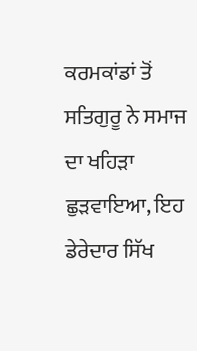ਕਰਮਕਾਂਡਾਂ ਤੋਂ ਸਤਿਗੁਰੂ ਨੇ ਸਮਾਜ ਦਾ ਖਹਿੜਾ ਛੁੜਵਾਇਆ, ਇਹ
ਡੇਰੇਦਾਰ ਸਿੱਖ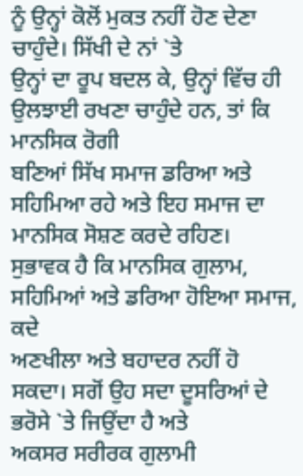ਨੂੰ ਉਨ੍ਹਾਂ ਕੋਲੋਂ ਮੁਕਤ ਨਹੀਂ ਹੋਣ ਦੇਣਾ ਚਾਹੁੰਦੇ। ਸਿੱਖੀ ਦੇ ਨਾਂ `ਤੇ
ਉਨ੍ਹਾਂ ਦਾ ਰੂਪ ਬਦਲ ਕੇ, ਉਨ੍ਹਾਂ ਵਿੱਚ ਹੀ ਉਲਝਾਈ ਰਖਣਾ ਚਾਹੁੰਦੇ ਹਨ, ਤਾਂ ਕਿ ਮਾਨਸਿਕ ਰੋਗੀ
ਬਣਿਆਂ ਸਿੱਖ ਸਮਾਜ ਡਰਿਆ ਅਤੇ ਸਹਿਮਿਆ ਰਹੇ ਅਤੇ ਇਹ ਸਮਾਜ ਦਾ ਮਾਨਸਿਕ ਸੋਸ਼ਣ ਕਰਦੇ ਰਹਿਣ।
ਸੁਭਾਵਕ ਹੈ ਕਿ ਮਾਨਸਿਕ ਗੁਲਾਮ, ਸਹਿਮਿਆਂ ਅਤੇ ਡਰਿਆ ਹੋਇਆ ਸਮਾਜ, ਕਦੇ
ਅਣਖੀਲਾ ਅਤੇ ਬਹਾਦਰ ਨਹੀਂ ਹੋ ਸਕਦਾ। ਸਗੋਂ ਉਹ ਸਦਾ ਦੂਸਰਿਆਂ ਦੇ ਭਰੋਸੇ `ਤੇ ਜਿਉਂਦਾ ਹੈ ਅਤੇ
ਅਕਸਰ ਸਰੀਰਕ ਗੁਲਾਮੀ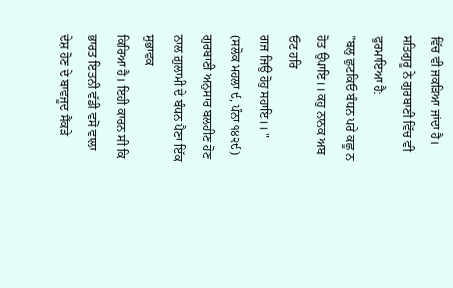ਵਿੱਚ ਵੀ ਜਕੜਿਆ ਜਾਂਦਾ ਹੈ। ਸਤਿਗੁਰੂ ਨੇ ਗੁਰਬਾਣੀ ਵਿੱਚ ਵੀ ਫੁਰਮਾਇਆ ਹੈ:
"ਬਲੁ ਛੁਟਕਿਓ ਬੰਧਨ ਪਰੇ ਕਛੂ ਨ ਹੋਤ ਉਪਾਇ।। ਕਹੁ ਨਾਨਕ ਅਬ ਓਟ ਹਰਿ
ਗਜ ਜਿਉ ਹੋਹੁ ਸਹਾਇ।। "
(ਸਲੋਕ ਮਹਲਾ ੯, ਪੰਨਾ ੧੪੨੯)
ਗੁਰਬਾਣੀ ਅਨੁਸਾਰ ਬਲਹੀਣ ਹੋਣ ਨਾਲ ਗ਼ੁਲਾਮੀ ਦੇ ਬੰਧਨ ਪੈਣਾ ਇੱਕ ਸੁਭਾਵਕ
ਕਿਰਿਆ ਹੈ। ਇਹੀ ਕਾਰਨ ਸੀ ਕਿ ਭਾਰਤ ਇਤਨੀ ਵੱਡੀ ਵਸੋਂ ਵਾਲਾ ਦੇਸ਼ ਹੋਣ ਦੇ ਬਾਵਜੂਦ ਸੈਂਕੜੇ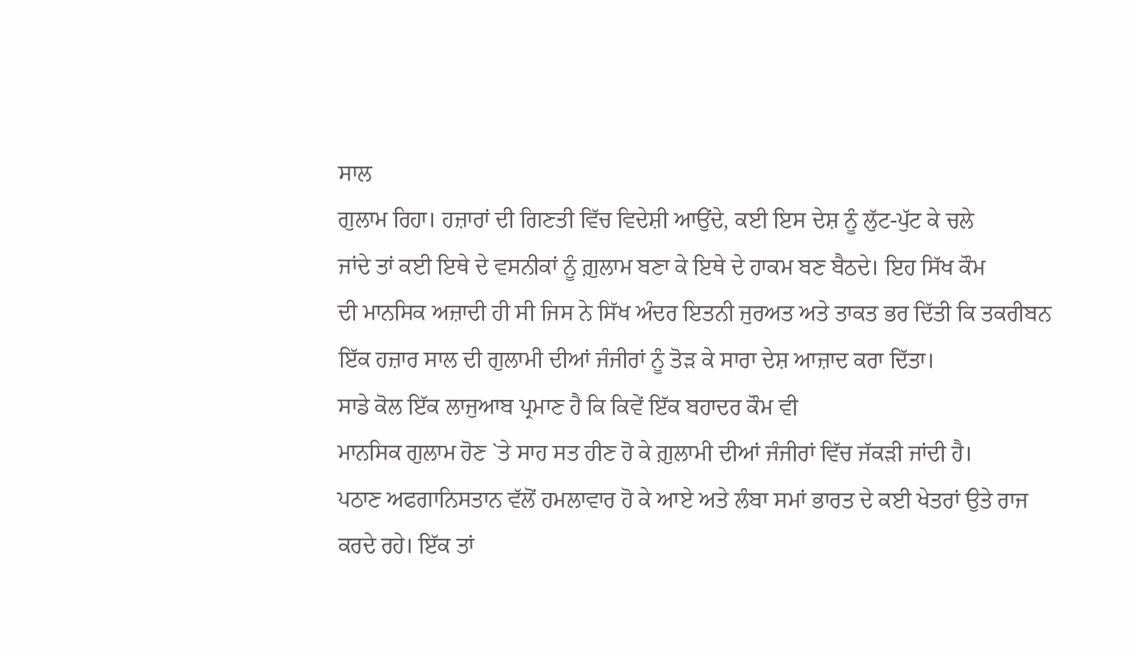ਸਾਲ
ਗੁਲਾਮ ਰਿਹਾ। ਹਜ਼ਾਰਾਂ ਦੀ ਗਿਣਤੀ ਵਿੱਚ ਵਿਦੇਸ਼ੀ ਆਉਂਦੇ, ਕਈ ਇਸ ਦੇਸ਼ ਨੂੰ ਲੁੱਟ-ਪੁੱਟ ਕੇ ਚਲੇ
ਜਾਂਦੇ ਤਾਂ ਕਈ ਇਥੇ ਦੇ ਵਸਨੀਕਾਂ ਨੂੰ ਗ਼ੁਲਾਮ ਬਣਾ ਕੇ ਇਥੇ ਦੇ ਹਾਕਮ ਬਣ ਬੈਠਦੇ। ਇਹ ਸਿੱਖ ਕੌਮ
ਦੀ ਮਾਨਸਿਕ ਅਜ਼ਾਦੀ ਹੀ ਸੀ ਜਿਸ ਨੇ ਸਿੱਖ ਅੰਦਰ ਇਤਨੀ ਜੁਰਅਤ ਅਤੇ ਤਾਕਤ ਭਰ ਦਿੱਤੀ ਕਿ ਤਕਰੀਬਨ
ਇੱਕ ਹਜ਼ਾਰ ਸਾਲ ਦੀ ਗੁਲਾਮੀ ਦੀਆਂ ਜੰਜੀਰਾਂ ਨੂੰ ਤੋੜ ਕੇ ਸਾਰਾ ਦੇਸ਼ ਆਜ਼ਾਦ ਕਰਾ ਦਿੱਤਾ।
ਸਾਡੇ ਕੋਲ ਇੱਕ ਲਾਜੁਆਬ ਪ੍ਰਮਾਣ ਹੈ ਕਿ ਕਿਵੇਂ ਇੱਕ ਬਹਾਦਰ ਕੌਮ ਵੀ
ਮਾਨਸਿਕ ਗੁਲਾਮ ਹੋਣ `ਤੇ ਸਾਹ ਸਤ ਹੀਣ ਹੋ ਕੇ ਗ਼ੁਲਾਮੀ ਦੀਆਂ ਜੰਜੀਰਾਂ ਵਿੱਚ ਜੱਕੜੀ ਜਾਂਦੀ ਹੈ।
ਪਠਾਣ ਅਫਗਾਨਿਸਤਾਨ ਵੱਲੋਂ ਹਮਲਾਵਾਰ ਹੋ ਕੇ ਆਏ ਅਤੇ ਲੰਬਾ ਸਮਾਂ ਭਾਰਤ ਦੇ ਕਈ ਖੇਤਰਾਂ ਉਤੇ ਰਾਜ
ਕਰਦੇ ਰਹੇ। ਇੱਕ ਤਾਂ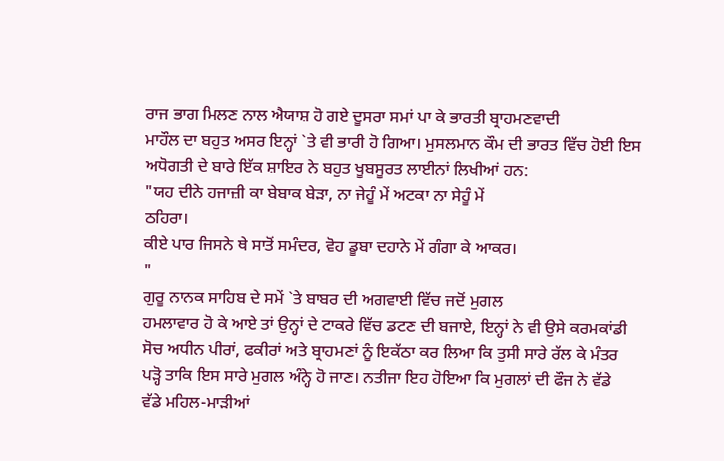ਰਾਜ ਭਾਗ ਮਿਲਣ ਨਾਲ ਐਯਾਸ਼ ਹੋ ਗਏ ਦੂਸਰਾ ਸਮਾਂ ਪਾ ਕੇ ਭਾਰਤੀ ਬ੍ਰਾਹਮਣਵਾਦੀ
ਮਾਹੌਲ ਦਾ ਬਹੁਤ ਅਸਰ ਇਨ੍ਹਾਂ `ਤੇ ਵੀ ਭਾਰੀ ਹੋ ਗਿਆ। ਮੁਸਲਮਾਨ ਕੌਮ ਦੀ ਭਾਰਤ ਵਿੱਚ ਹੋਈ ਇਸ
ਅਧੋਗਤੀ ਦੇ ਬਾਰੇ ਇੱਕ ਸ਼ਾਇਰ ਨੇ ਬਹੁਤ ਖੂਬਸੂਰਤ ਲਾਈਨਾਂ ਲਿਖੀਆਂ ਹਨ:
"ਯਹ ਦੀਨੇ ਹਜਾਜ਼ੀ ਕਾ ਬੇਬਾਕ ਬੇੜਾ, ਨਾ ਜੇਹੂੰ ਮੇਂ ਅਟਕਾ ਨਾ ਸੇਹੂੰ ਮੇਂ
ਠਹਿਰਾ।
ਕੀਏ ਪਾਰ ਜਿਸਨੇ ਥੇ ਸਾਤੋਂ ਸਮੰਦਰ, ਵੋਹ ਡੂਬਾ ਦਹਾਨੇ ਮੇਂ ਗੰਗਾ ਕੇ ਆਕਰ।
"
ਗੁਰੂ ਨਾਨਕ ਸਾਹਿਬ ਦੇ ਸਮੇਂ `ਤੇ ਬਾਬਰ ਦੀ ਅਗਵਾਈ ਵਿੱਚ ਜਦੋਂ ਮੁਗਲ
ਹਮਲਾਵਾਰ ਹੋ ਕੇ ਆਏ ਤਾਂ ਉਨ੍ਹਾਂ ਦੇ ਟਾਕਰੇ ਵਿੱਚ ਡਟਣ ਦੀ ਬਜਾਏ, ਇਨ੍ਹਾਂ ਨੇ ਵੀ ਉਸੇ ਕਰਮਕਾਂਡੀ
ਸੋਚ ਅਧੀਨ ਪੀਰਾਂ, ਫਕੀਰਾਂ ਅਤੇ ਬ੍ਰਾਹਮਣਾਂ ਨੂੰ ਇਕੱਠਾ ਕਰ ਲਿਆ ਕਿ ਤੁਸੀ ਸਾਰੇ ਰੱਲ ਕੇ ਮੰਤਰ
ਪੜ੍ਹੋ ਤਾਕਿ ਇਸ ਸਾਰੇ ਮੁਗਲ ਅੰਨ੍ਹੇ ਹੋ ਜਾਣ। ਨਤੀਜਾ ਇਹ ਹੋਇਆ ਕਿ ਮੁਗਲਾਂ ਦੀ ਫੌਜ ਨੇ ਵੱਡੇ
ਵੱਡੇ ਮਹਿਲ-ਮਾੜੀਆਂ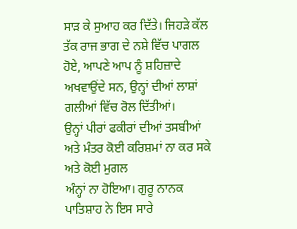ਸਾੜ ਕੇ ਸੁਆਹ ਕਰ ਦਿੱਤੇ। ਜਿਹੜੇ ਕੱਲ ਤੱਕ ਰਾਜ ਭਾਗ ਦੇ ਨਸ਼ੇ ਵਿੱਚ ਪਾਗਲ
ਹੋਏ, ਆਪਣੇ ਆਪ ਨੂੰ ਸ਼ਹਿਜ਼ਾਦੇ ਅਖਵਾਉਂਦੇ ਸਨ, ਉਨ੍ਹਾਂ ਦੀਆਂ ਲਾਸ਼ਾਂ ਗਲੀਆਂ ਵਿੱਚ ਰੋਲ ਦਿੱਤੀਆਂ।
ਉਨ੍ਹਾਂ ਪੀਰਾਂ ਫਕੀਰਾਂ ਦੀਆਂ ਤਸਬੀਆਂ ਅਤੇ ਮੰਤਰ ਕੋਈ ਕਰਿਸ਼ਮਾਂ ਨਾ ਕਰ ਸਕੇ ਅਤੇ ਕੋਈ ਮੁਗਲ
ਅੰਨ੍ਹਾਂ ਨਾ ਹੋਇਆ। ਗੁਰੂ ਨਾਨਕ ਪਾਤਿਸ਼ਾਹ ਨੇ ਇਸ ਸਾਰੇ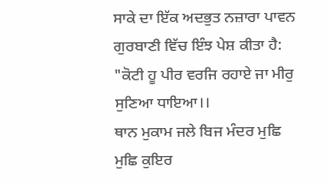ਸਾਕੇ ਦਾ ਇੱਕ ਅਦਭੁਤ ਨਜ਼ਾਰਾ ਪਾਵਨ
ਗੁਰਬਾਣੀ ਵਿੱਚ ਇੰਝ ਪੇਸ਼ ਕੀਤਾ ਹੈ:
"ਕੋਟੀ ਹੂ ਪੀਰ ਵਰਜਿ ਰਹਾਏ ਜਾ ਮੀਰੁ ਸੁਣਿਆ ਧਾਇਆ।।
ਥਾਨ ਮੁਕਾਮ ਜਲੇ ਬਿਜ ਮੰਦਰ ਮੁਛਿ ਮੁਛਿ ਕੁਇਰ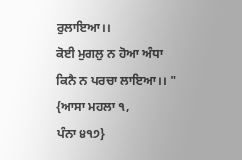ਰੁਲਾਇਆ।।
ਕੋਈ ਮੁਗਲੁ ਨ ਹੋਆ ਅੰਧਾ ਕਿਨੈ ਨ ਪਰਚਾ ਲਾਇਆ।। " {ਆਸਾ ਮਹਲਾ ੧,
ਪੰਨਾ ੪੧੭}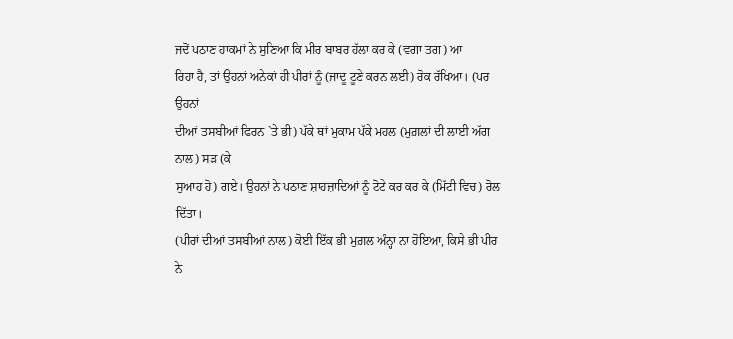ਜਦੋਂ ਪਠਾਣ ਹਾਕਮਾਂ ਨੇ ਸੁਣਿਆ ਕਿ ਮੀਰ ਬਾਬਰ ਹੱਲਾ ਕਰ ਕੇ (ਵਗਾ ਤਗ) ਆ
ਰਿਹਾ ਹੈ, ਤਾਂ ਉਹਨਾਂ ਅਨੇਕਾਂ ਹੀ ਪੀਰਾਂ ਨੂੰ (ਜਾਦੂ ਟੂਣੇ ਕਰਨ ਲਈ) ਰੋਕ ਰੱਖਿਆ। (ਪਰ ਉਹਨਾਂ
ਦੀਆਂ ਤਸਬੀਆਂ ਫਿਰਨ `ਤੇ ਭੀ) ਪੱਕੇ ਥਾਂ ਮੁਕਾਮ ਪੱਕੇ ਮਹਲ (ਮੁਗ਼ਲਾਂ ਦੀ ਲਾਈ ਅੱਗ ਨਾਲ) ਸੜ (ਕੇ
ਸੁਆਹ ਹੋ) ਗਏ। ਉਹਨਾਂ ਨੇ ਪਠਾਣ ਸ਼ਾਹਜ਼ਾਦਿਆਂ ਨੂੰ ਟੋਟੇ ਕਰ ਕਰ ਕੇ (ਮਿੱਟੀ ਵਿਚ) ਰੋਲ ਦਿੱਤਾ।
(ਪੀਰਾਂ ਦੀਆਂ ਤਸਬੀਆਂ ਨਾਲ) ਕੋਈ ਇੱਕ ਭੀ ਮੁਗ਼ਲ ਅੰਨ੍ਹਾ ਨਾ ਹੋਇਆ, ਕਿਸੇ ਭੀ ਪੀਰ ਨੇ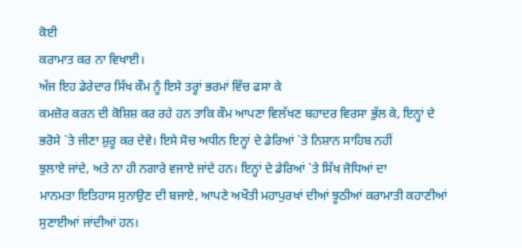ਕੋਈ
ਕਰਾਮਾਤ ਕਰ ਨਾ ਵਿਖਾਈ।
ਅੱਜ ਇਹ ਡੇਰੇਦਾਰ ਸਿੱਖ ਕੌਮ ਨੂੰ ਇਸੇ ਤਰ੍ਹਾਂ ਭਰਮਾਂ ਵਿੱਚ ਫਸਾ ਕੇ
ਕਮਜ਼ੋਰ ਕਰਨ ਦੀ ਕੋਸ਼ਿਸ਼ ਕਰ ਰਹੇ ਹਨ ਤਾਕਿ ਕੌਮ ਆਪਣਾ ਵਿਲੱਖਣ ਬਹਾਦਰ ਵਿਰਸਾ ਭੁੱਲ ਕੇ, ਇਨ੍ਹਾਂ ਦੇ
ਭਰੋਸੇ `ਤੇ ਜੀਣਾ ਸ਼ੁਰੂ ਕਰ ਦੇਵੇ। ਇਸੇ ਸੋਚ ਅਧੀਨ ਇਨ੍ਹਾਂ ਦੇ ਡੇਰਿਆਂ `ਤੇ ਨਿਸ਼ਾਨ ਸਾਹਿਬ ਨਹੀਂ
ਝੁਲਾਏ ਜਾਂਦੇ, ਅਤੇ ਨਾ ਹੀ ਨਗਾਰੇ ਵਜਾਏ ਜਾਂਦੇ ਹਨ। ਇਨ੍ਹਾਂ ਦੇ ਡੇਰਿਆਂ `ਤੇ ਸਿੱਖ ਜੋਧਿਆਂ ਦਾ
ਮਾਨਮਤਾ ਇਤਿਹਾਸ ਸੁਨਾਉਣ ਦੀ ਬਜਾਏ, ਆਪਣੇ ਅਖੌਤੀ ਮਹਾਪੁਰਖਾਂ ਦੀਆਂ ਝੂਠੀਆਂ ਕਰਾਮਾਤੀ ਕਹਾਣੀਆਂ
ਸੁਣਾਈਆਂ ਜਾਂਦੀਆਂ ਹਨ।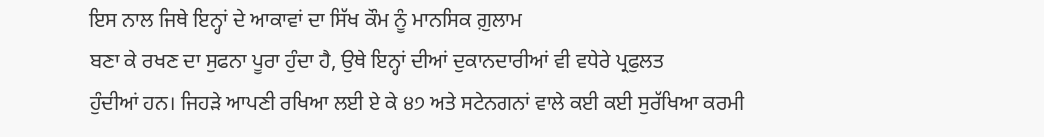ਇਸ ਨਾਲ ਜਿਥੇ ਇਨ੍ਹਾਂ ਦੇ ਆਕਾਵਾਂ ਦਾ ਸਿੱਖ ਕੌਮ ਨੂੰ ਮਾਨਸਿਕ ਗ਼ੁਲਾਮ
ਬਣਾ ਕੇ ਰਖਣ ਦਾ ਸੁਫਨਾ ਪੂਰਾ ਹੁੰਦਾ ਹੈ, ਉਥੇ ਇਨ੍ਹਾਂ ਦੀਆਂ ਦੁਕਾਨਦਾਰੀਆਂ ਵੀ ਵਧੇਰੇ ਪ੍ਰਫੁਲਤ
ਹੁੰਦੀਆਂ ਹਨ। ਜਿਹੜੇ ਆਪਣੀ ਰਖਿਆ ਲਈ ਏ ਕੇ ੪੭ ਅਤੇ ਸਟੇਨਗਨਾਂ ਵਾਲੇ ਕਈ ਕਈ ਸੁਰੱਖਿਆ ਕਰਮੀ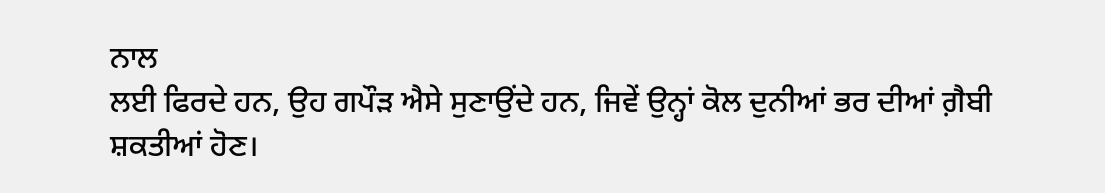ਨਾਲ
ਲਈ ਫਿਰਦੇ ਹਨ, ਉਹ ਗਪੌੜ ਐਸੇ ਸੁਣਾਉਂਦੇ ਹਨ, ਜਿਵੇਂ ਉਨ੍ਹਾਂ ਕੋਲ ਦੁਨੀਆਂ ਭਰ ਦੀਆਂ ਗ਼ੈਬੀ
ਸ਼ਕਤੀਆਂ ਹੋਣ।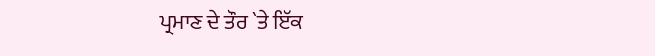ਪ੍ਰਮਾਣ ਦੇ ਤੌਰ `ਤੇ ਇੱਕ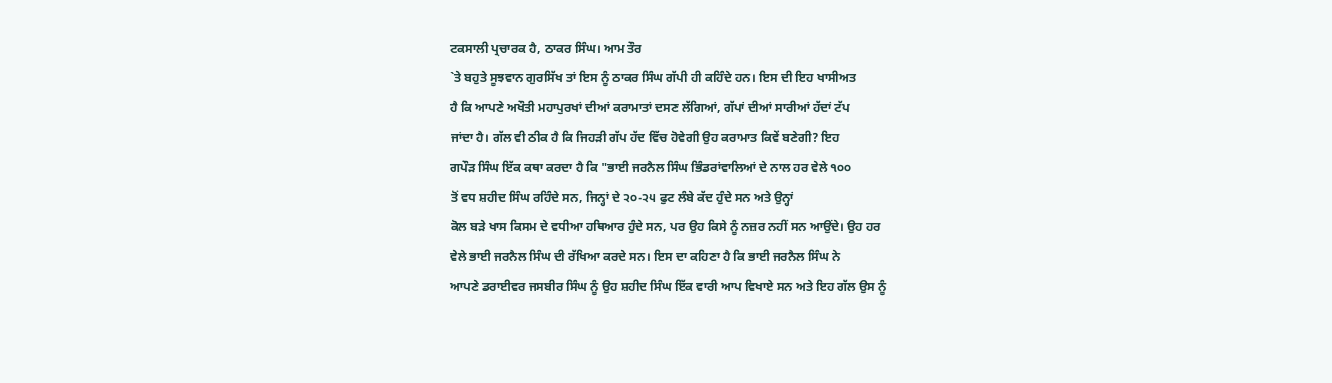ਟਕਸਾਲੀ ਪ੍ਰਚਾਰਕ ਹੈ, ਠਾਕਰ ਸਿੰਘ। ਆਮ ਤੌਰ
`ਤੇ ਬਹੁਤੇ ਸੂਝਵਾਨ ਗੁਰਸਿੱਖ ਤਾਂ ਇਸ ਨੂੰ ਠਾਕਰ ਸਿੰਘ ਗੱਪੀ ਹੀ ਕਹਿੰਦੇ ਹਨ। ਇਸ ਦੀ ਇਹ ਖਾਸੀਅਤ
ਹੈ ਕਿ ਆਪਣੇ ਅਖੌਤੀ ਮਹਾਪੁਰਖਾਂ ਦੀਆਂ ਕਰਾਮਾਤਾਂ ਦਸਣ ਲੱਗਿਆਂ, ਗੱਪਾਂ ਦੀਆਂ ਸਾਰੀਆਂ ਹੱਦਾਂ ਟੱਪ
ਜਾਂਦਾ ਹੈ। ਗੱਲ ਵੀ ਠੀਕ ਹੈ ਕਿ ਜਿਹੜੀ ਗੱਪ ਹੱਦ ਵਿੱਚ ਹੋਵੇਗੀ ਉਹ ਕਰਾਮਾਤ ਕਿਵੇਂ ਬਣੇਗੀ? ਇਹ
ਗਪੌੜ ਸਿੰਘ ਇੱਕ ਕਥਾ ਕਰਦਾ ਹੈ ਕਿ "ਭਾਈ ਜਰਨੈਲ ਸਿੰਘ ਭਿੰਡਰਾਂਵਾਲਿਆਂ ਦੇ ਨਾਲ ਹਰ ਵੇਲੇ ੧੦੦
ਤੋਂ ਵਧ ਸ਼ਹੀਦ ਸਿੰਘ ਰਹਿੰਦੇ ਸਨ, ਜਿਨ੍ਹਾਂ ਦੇ ੨੦-੨੫ ਫੁਟ ਲੰਬੇ ਕੱਦ ਹੁੰਦੇ ਸਨ ਅਤੇ ਉਨ੍ਹਾਂ
ਕੋਲ ਬੜੇ ਖਾਸ ਕਿਸਮ ਦੇ ਵਧੀਆ ਹਥਿਆਰ ਹੁੰਦੇ ਸਨ, ਪਰ ਉਹ ਕਿਸੇ ਨੂੰ ਨਜ਼ਰ ਨਹੀਂ ਸਨ ਆਉਂਦੇ। ਉਹ ਹਰ
ਵੇਲੇ ਭਾਈ ਜਰਨੈਲ ਸਿੰਘ ਦੀ ਰੱਖਿਆ ਕਰਦੇ ਸਨ। ਇਸ ਦਾ ਕਹਿਣਾ ਹੈ ਕਿ ਭਾਈ ਜਰਨੈਲ ਸਿੰਘ ਨੇ
ਆਪਣੇ ਡਰਾਈਵਰ ਜਸਬੀਰ ਸਿੰਘ ਨੂੰ ਉਹ ਸ਼ਹੀਦ ਸਿੰਘ ਇੱਕ ਵਾਰੀ ਆਪ ਵਿਖਾਏ ਸਨ ਅਤੇ ਇਹ ਗੱਲ ਉਸ ਨੂੰ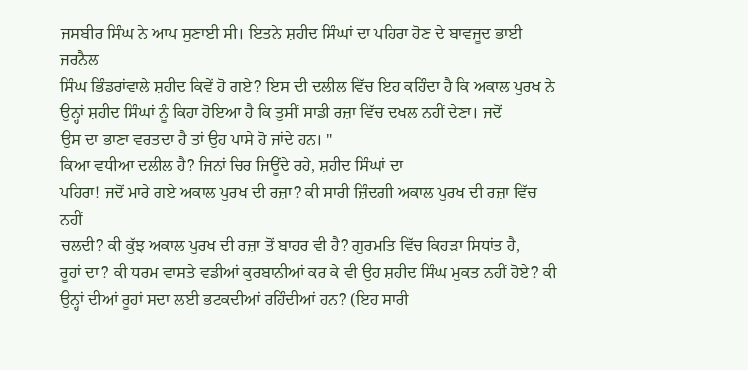ਜਸਬੀਰ ਸਿੰਘ ਨੇ ਆਪ ਸੁਣਾਈ ਸੀ। ਇਤਨੇ ਸ਼ਹੀਦ ਸਿੰਘਾਂ ਦਾ ਪਹਿਰਾ ਹੋਣ ਦੇ ਬਾਵਜੂਦ ਭਾਈ ਜਰਨੈਲ
ਸਿੰਘ ਭਿੰਡਰਾਂਵਾਲੇ ਸ਼ਹੀਦ ਕਿਵੇਂ ਹੋ ਗਏ? ਇਸ ਦੀ ਦਲੀਲ ਵਿੱਚ ਇਹ ਕਹਿੰਦਾ ਹੈ ਕਿ ਅਕਾਲ ਪੁਰਖ ਨੇ
ਉਨ੍ਹਾਂ ਸ਼ਹੀਦ ਸਿੰਘਾਂ ਨੂੰ ਕਿਹਾ ਹੋਇਆ ਹੈ ਕਿ ਤੁਸੀਂ ਸਾਡੀ ਰਜ਼ਾ ਵਿੱਚ ਦਖਲ ਨਹੀਂ ਦੇਣਾ। ਜਦੋਂ
ਉਸ ਦਾ ਭਾਣਾ ਵਰਤਦਾ ਹੈ ਤਾਂ ਉਹ ਪਾਸੇ ਹੋ ਜਾਂਦੇ ਹਨ। "
ਕਿਆ ਵਧੀਆ ਦਲੀਲ ਹੈ? ਜਿਨਾਂ ਚਿਰ ਜਿਊਂਦੇ ਰਹੇ, ਸ਼ਹੀਦ ਸਿੰਘਾਂ ਦਾ
ਪਹਿਰਾ! ਜਦੋਂ ਮਾਰੇ ਗਏ ਅਕਾਲ ਪੁਰਖ ਦੀ ਰਜ਼ਾ? ਕੀ ਸਾਰੀ ਜ਼ਿੰਦਗੀ ਅਕਾਲ ਪੁਰਖ ਦੀ ਰਜ਼ਾ ਵਿੱਚ ਨਹੀਂ
ਚਲਦੀ? ਕੀ ਕੁੱਝ ਅਕਾਲ ਪੁਰਖ ਦੀ ਰਜ਼ਾ ਤੋਂ ਬਾਹਰ ਵੀ ਹੈ? ਗੁਰਮਤਿ ਵਿੱਚ ਕਿਹੜਾ ਸਿਧਾਂਤ ਹੈ,
ਰੂਹਾਂ ਦਾ? ਕੀ ਧਰਮ ਵਾਸਤੇ ਵਡੀਆਂ ਕੁਰਬਾਨੀਆਂ ਕਰ ਕੇ ਵੀ ਉਹ ਸ਼ਹੀਦ ਸਿੰਘ ਮੁਕਤ ਨਹੀਂ ਹੋਏ? ਕੀ
ਉਨ੍ਹਾਂ ਦੀਆਂ ਰੂਹਾਂ ਸਦਾ ਲਈ ਭਟਕਦੀਆਂ ਰਹਿੰਦੀਆਂ ਹਨ? (ਇਹ ਸਾਰੀ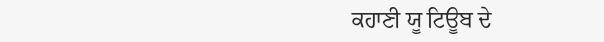ਕਹਾਣੀ ਯੂ ਟਿਊਬ ਦੇ